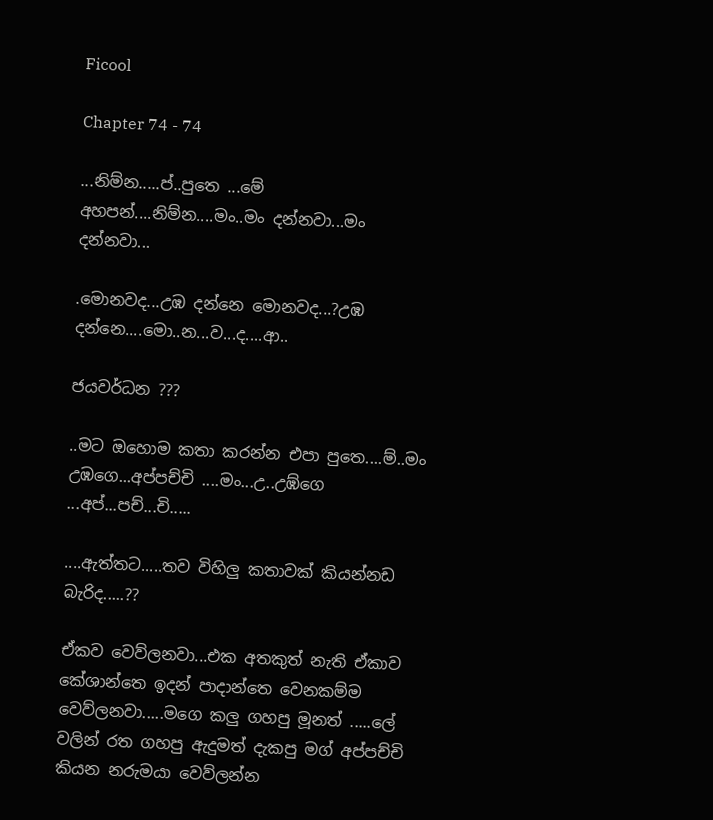Ficool

Chapter 74 - 74

...නිම්න.....ප්..පුතෙ ...මේ අහපන්....නිම්න....මං..මං දන්නවා...මං දන්නවා...

.මොනවද...උඹ දන්නෙ මොනවද...?උඹ දන්නෙ....මො..න...ව...ද....ආ..

ජයවර්ධන ???

..මට ඔහොම කතා කරන්න එපා පුතෙ....ම්..මං උඹගෙ...අප්පච්චි ....මං...උ..උඹ්ගෙ ...අප්...පච්...චි.....

....ඇත්තට.....තව විහිලු කතාවක් කියන්නඩ බැරිද.....??

ඒකව වෙව්ලනවා...එක අතකුත් නැති ඒකාව කේශාන්තෙ ඉදන් පාදාන්තෙ වෙනකම්ම වෙව්ලනවා.....මගෙ කලු ගහපු මූනත් .....ලේ වලින් රත ගහපු ඇදුමත් දැකපු මග් අප්පච්චි කියන නරුමයා වෙව්ලන්න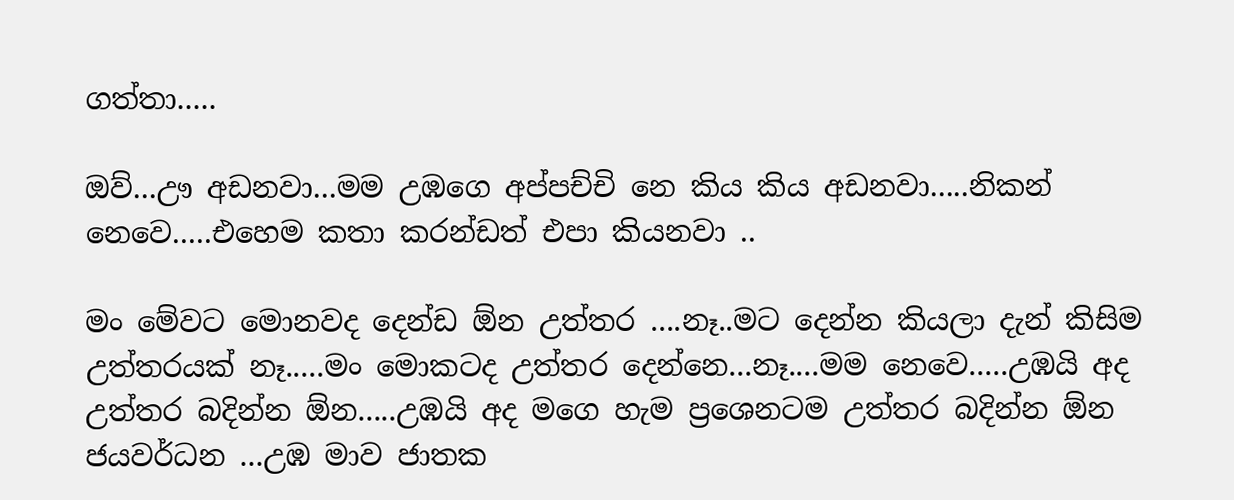ගත්තා.....

ඔව්...ඌ අඩනවා...මම උඹගෙ අප්පච්චි නෙ කිය කිය අඩනවා.....නිකන් නෙවෙ.....එහෙම කතා කරන්ඩත් එපා කියනවා ..

මං මේවට මොනවද දෙන්ඩ ඕන උත්තර ....නෑ..මට දෙන්න කියලා දැන් කිසිම උත්තරයක් නෑ.....මං මොකටද උත්තර දෙන්නෙ...නෑ....මම නෙවෙ.....උඹයි අද උත්තර බදින්න ඕන.....උඹයි අද මගෙ හැම ප්‍රශෙනටම උත්තර බදින්න ඕන ජයවර්ධන ...උඹ මාව ජාතක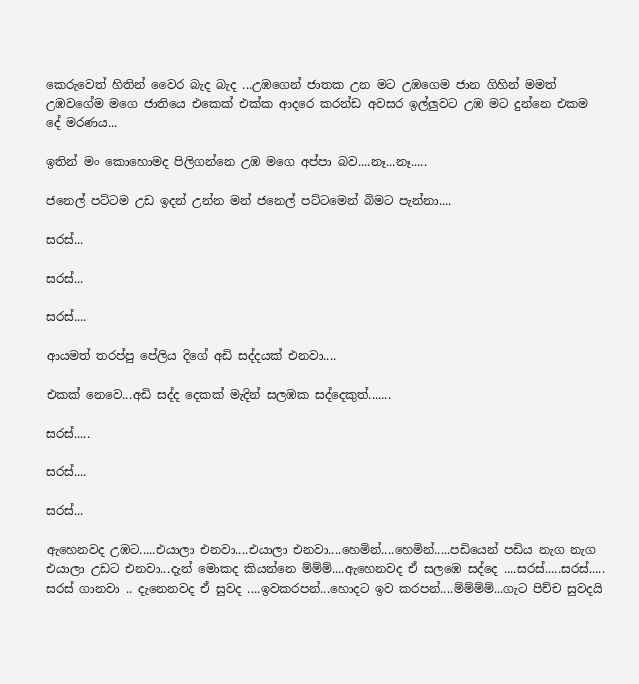කෙරුවෙත් හිතින් වෛර බැද බැද ...උඹගෙන් ජාතක උන මට උඹගෙම ජාන ගිහින් මමත් උඹවගේම මගෙ ජාතියෙ එකෙක් එක්ක ආදරෙ කරන්ඩ අවසර ඉල්ලුවට උඹ මට දුන්නෙ එකම දේ මරණය...

ඉතින් මං කොහොමද පිලිගන්නෙ උඹ මගෙ අප්පා බව....නෑ...නෑ.....

ජනෙල් පට්ටම උඩ ඉදන් උන්න මන් ජනෙල් පට්ටමෙන් බිමට පැන්නා....

සරස්...

සරස්...

සරස්....

ආයමත් තරප්පු පේලිය දිගේ අඩි සද්දයක් එනවා....

එකක් නෙවෙ...අඩි සද්ද දෙකක් මැදින් සලඹක සද්දෙකුත්.......

සරස්.....

සරස්....

සරස්...

ඇහෙනවද උඹට.....එයාලා එනවා....එයාලා එනවා....හෙමින්....හෙමින්.....පඩියෙන් පඩිය නැග නැග එයාලා උඩට එනවා...දැන් මොකද කියන්නෙ ම්ම්ම්....ඇහෙනවද ඒ සලඹෙ සද්දෙ ....සරස්.....සරස්..... සරස් ගානවා .. දැනෙනවද ඒ සුවද ....ඉවකරපන්...හොදට ඉව කරපන්....ම්ම්ම්ම්...ගැට පිච්ච සුවදයි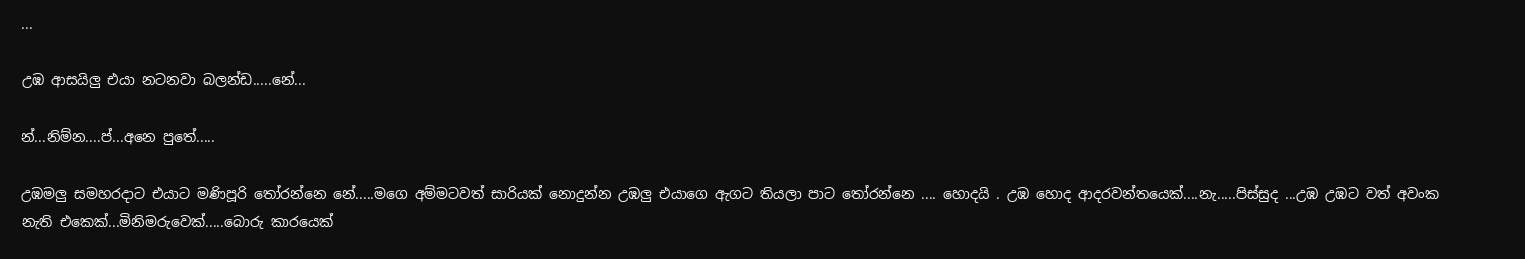...

උඹ ආසයිලු එයා නටනවා බලන්ඩ.....නේ...

න්...නිම්න....ප්...අනෙ පුතේ.....

උඹමලු සමහරදාට එයාට මණිපූරි තෝරන්නෙ නේ.....මගෙ අම්මටවත් සාරියක් නොදුන්න උඹලු එයාගෙ ඇගට තියලා පාට තෝරන්නෙ .... හොදයි . උඹ හොද ආදරවන්තයෙක්....නැ.....පිස්සුද ...උඹ උඹට වත් අවංක නැති එකෙක්...මිනිමරුවෙක්.....බොරු කාරයෙක්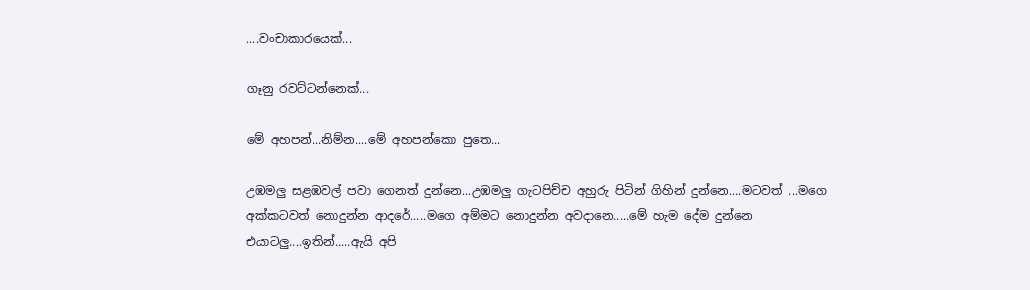....වංචාකාරයෙක්...

ගෑනු රවට්ටන්නෙක්...

මේ අහපන්...නිම්න....මේ අහපන්කො පුතෙ...

උඹමලු සළඹවල් පවා ගෙනත් දුන්නෙ...උඹමලු ගැටපිච්ච අහුරු පිටින් ගිහින් දුන්නෙ....මටවත් ...මගෙ අක්කටවත් නොදුන්න ආදරේ.....මගෙ අම්මට නොදුන්න අවදානෙ.....මේ හැම දේම දුන්නෙ එයාටලු....ඉතින්.....ඇයි අපි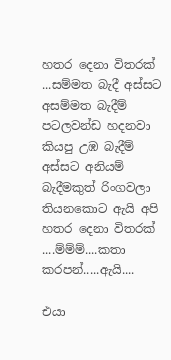හතර දෙනා විතරක් ...සම්මත බැදී අස්සට අසම්මත බැදීම් පටලවන්ඩ හදනවා කියපු උඹ බැදීම් අස්සට අනියම් බැදීමකුත් රිංගවලා තියනකොට ඇයි අපි හතර දෙනා විතරක් ....ම්ම්ම්....කතා කරපන්.....ඇයි....

එයා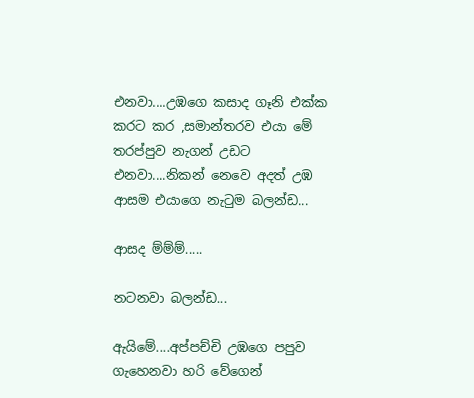එනවා....උඹගෙ කසාද ගෑනි එක්ක කරට කර ,සමාන්තරව එයා මේ තරප්පුව නැගන් උඩට එනවා....නිකන් නෙවෙ අදත් උඹ ආසම එයාගෙ නැටුම බලන්ඩ...

ආසද ම්ම්ම්.....

නටනවා බලන්ඩ...

ඇයිමේ....අප්පච්චි උඹගෙ පපුව ගැහෙනවා හරි වේගෙන්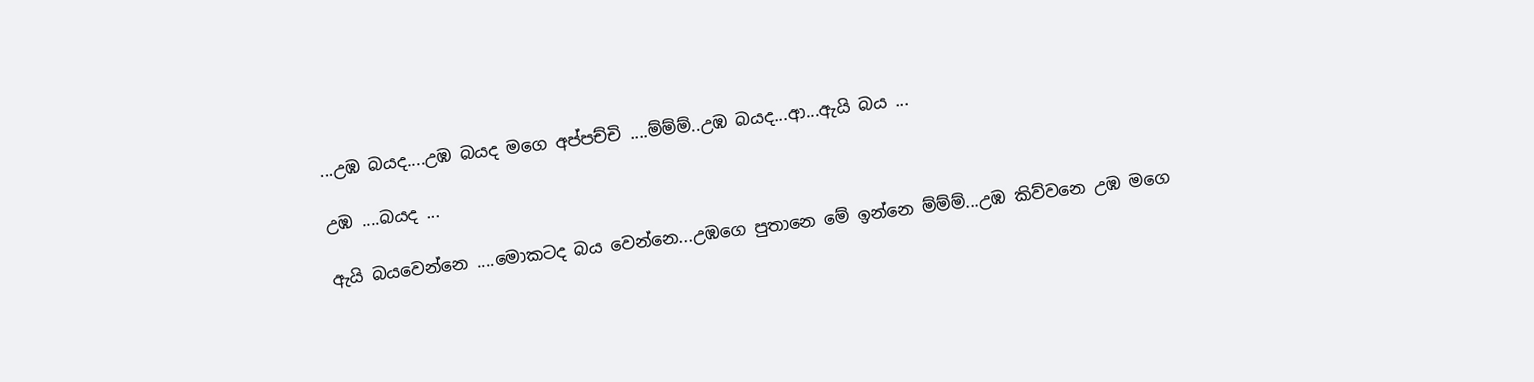...උඹ බයද....උඹ බයද මගෙ අප්පච්චි ....ම්ම්ම්..උඹ බයද...ආ...ඇයි බය ...

උඹ ....බයද ...

ඇයි බයවෙන්නෙ ....මොකටද බය වෙන්නෙ...උඹගෙ පුතානෙ මේ ඉන්නෙ ම්ම්ම්...උඹ කිව්වනෙ උඹ මගෙ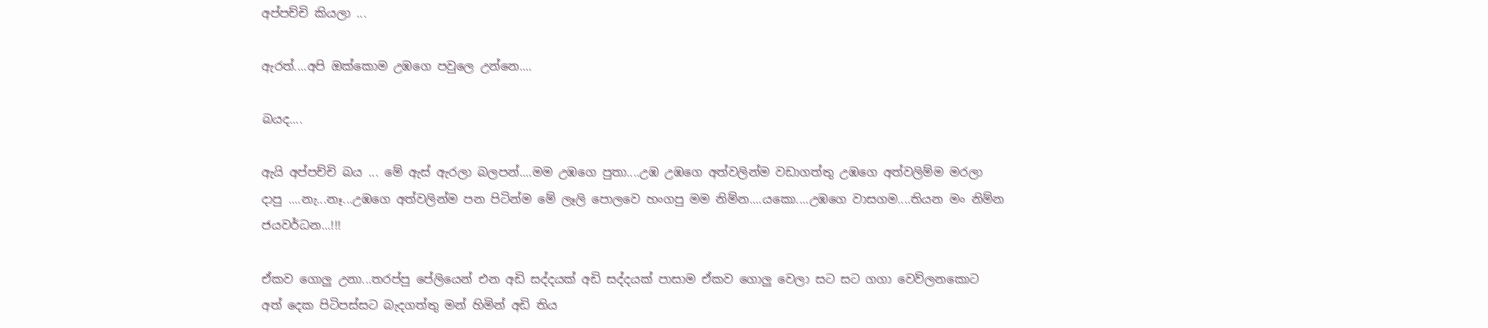අප්පච්චි කියලා ...

ඇරත්....අපි ඔක්කොම උඹගෙ පවුලෙ උන්නෙ....

බයද....

ඇයි අප්පච්චි බය ... මේ ඇස් ඇරලා බලපන්....මම උඹගෙ පුතා....උඹ උඹගෙ අත්වලින්ම වඩාගත්තු උඹගෙ අත්වලිම්ම මරලා දාපු ....නැ...නෑ...උඹගෙ අත්වලින්ම පන පිටින්ම මේ ලෑලි පොලවෙ හංගපු මම නිම්න....යකො....උඹගෙ වාසගම....තියන මං නිම්න ජයවර්ධන...!!!

ඒකව ගොලු උනා...තරප්පු පේලියෙන් එන අඩි සද්දයක් අඩි සද්දයක් පාසාම ඒකව ගොලු වෙලා සට සට ගගා වෙව්ලනකොට අත් දෙක පිටිපස්සට බැදගත්තු මන් හිමින් අඩි තිය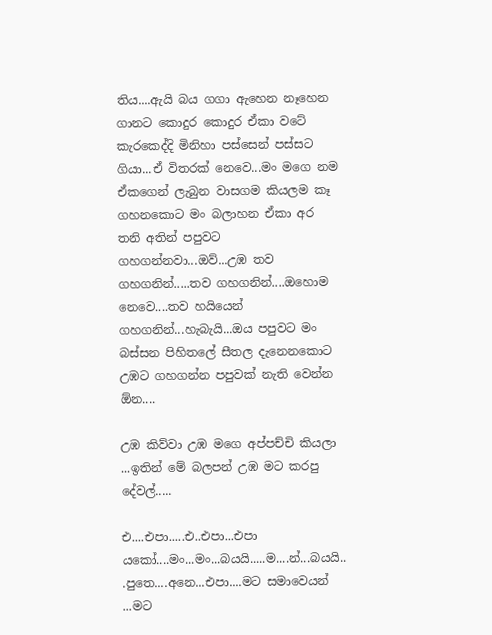තිය....ඇයි බය ගගා ඇහෙන නෑහෙන ගානට කොදුර කොදුර ඒකා වටේ කැරකෙද්දි මිනිහා පස්සෙන් පස්සට ගියා...ඒ විතරක් නෙවෙ...මං මගෙ නම ඒකගෙන් ලැබුන වාසගම කියලම කෑ ගහනකොට මං බලාහන ඒකා අර තනි අතින් පපුවට ගහගන්නවා...ඔව්...උඹ තව ගහගනින්.....තව ගහගනින්....ඔහොම නෙවෙ....තව හයියෙන් ගහගනින්...හැබැයි...ඔය පපුවට මං බස්සන පිහිතලේ සීතල දැනෙනකොට උඹට ගහගන්න පපුවක් නැති වෙන්න ඕන....

උඹ කිව්වා උඹ මගෙ අප්පච්චි කියලා ...ඉතින් මේ බලපන් උඹ මට කරපු දේවල්.....

එ....එපා.....එ..එපා...එපා යකෝ....මං...මං...බයයි.....ම....න්...බයයි.. .පුතෙ....අනෙ...එපා....මට සමාවෙයන් ...මට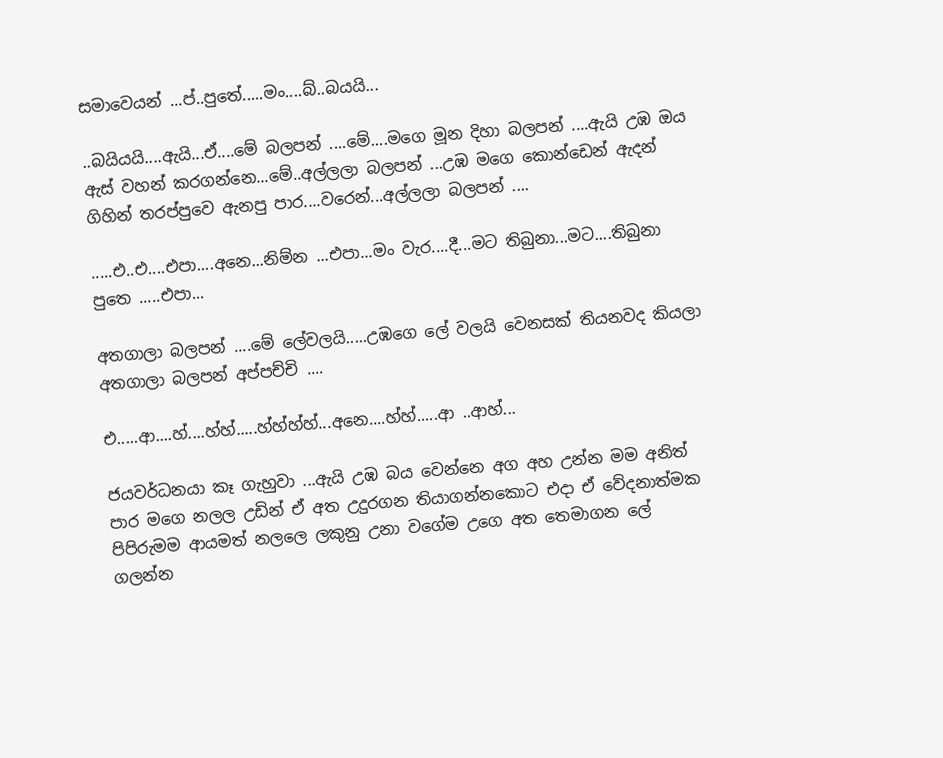සමාවෙයන් ...ප්..පුතේ.....මං....බ්..බයයි...

..බයියයි....ඇයි...ඒ....මේ බලපන් ....මේ....මගෙ මූන දිහා බලපන් ....ඇයි උඹ ඔය ඇස් වහන් කරගන්නෙ...මේ..අල්ලලා බලපන් ...උඹ මගෙ කොන්ඩෙන් ඇදන් ගිහින් තරප්පුවෙ ඇනපු පාර....වරෙන්...අල්ලලා බලපන් ....

.....එ..එ....එපා....අනෙ...නිම්න ...එපා...මං වැර....දී...මට තිබුනා...මට....තිබුනා පුතෙ .....එපා...

අතගාලා බලපන් ....මේ ලේවලයි.....උඹගෙ ලේ වලයි වෙනසක් තියනවද කියලා අතගාලා බලපන් අප්පච්චි ....

එ.....ආ....හ්....හ්හ්.....හ්හ්හ්හ්...අනෙ....හ්හ්.....ආ ..ආහ්...

ජයවර්ධනයා කෑ ගැහුවා ...ඇයි උඹ බය වෙන්නෙ අග අහ උන්න මම අනිත් පාර මගෙ නලල උඩින් ඒ අත උදුරගන තියාගන්නකොට එදා ඒ වේදනාත්මක පිපිරුමම ආයමත් නලලෙ ලකුනු උනා වගේම උගෙ අත තෙමාගන ලේ ගලන්න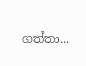ගත්තා...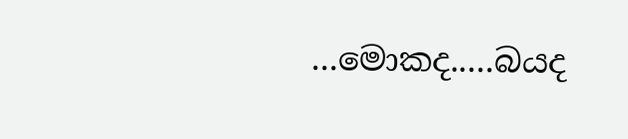...මොකද.....බයද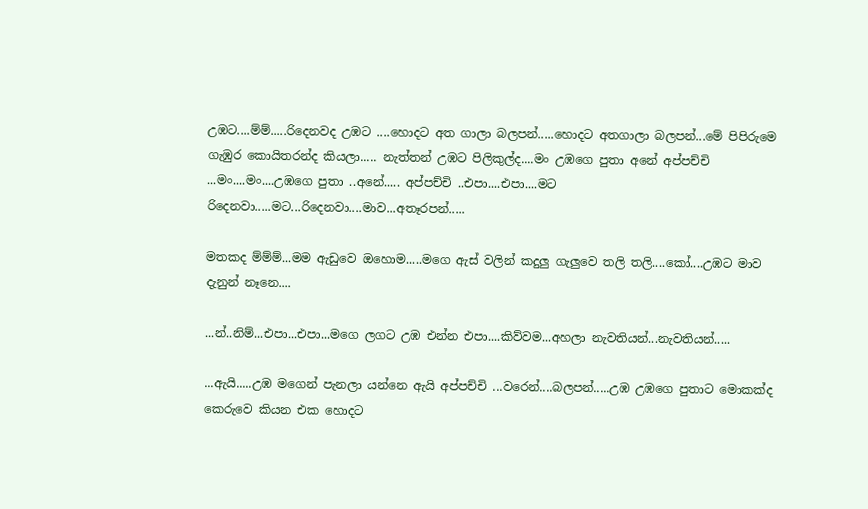උඹට....ම්ම්.....රිදෙනවද උඹට ....හොදට අත ගාලා බලපන්.....හොදට අතගාලා බලපන්...මේ පිපිරුමෙ ගැඹුර කොයිතරන්ද කියලා..... නැත්තන් උඹට පිලිකුල්ද....මං උඹගෙ පුතා අනේ අප්පච්චි ...මං....මං....උඹගෙ පුතා ..අනේ..... අප්පච්චි ..එපා....එපා....මට රිදෙනවා.....මට...රිදෙනවා....මාව...අතෑරපන්.....

මතකද ම්ම්ම්...මම ඇඩුවෙ ඔහොම.....මගෙ ඇස් වලින් කදුලු ගැලුවෙ තලි තලි....කෝ....උඹට මාව දැනුන් නෑනෙ....

...න්..නිම්...එපා...එපා...මගෙ ලගට උඹ එන්න එපා....කිව්වම...අහලා නැවතියන්...නැවතියන්.....

...ඇයි.....උඹ මගෙන් පැනලා යන්නෙ ඇයි අප්පච්චි ...වරෙන්....බලපන්.....උඹ උඹගෙ පුතාට මොකක්ද කෙරුවෙ කියන එක හොදට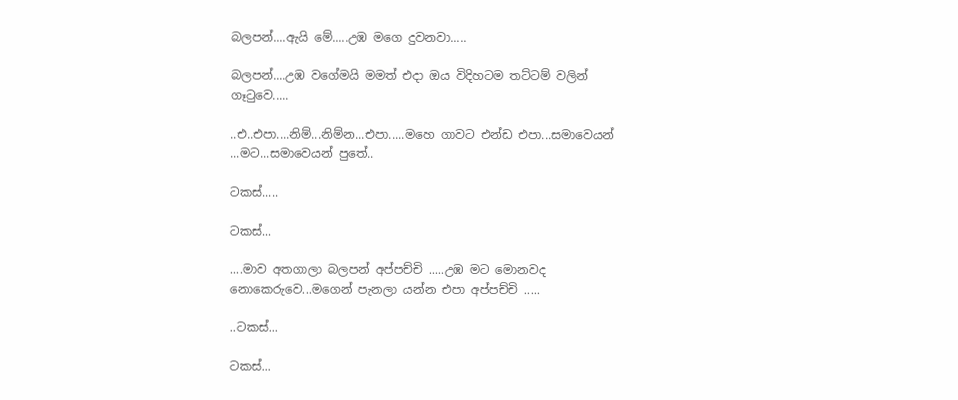බලපන්....ඇයි මේ.....උඹ මගෙ දුවනවා.....

බලපන්....උඹ වගේමයි මමත් එදා ඔය විදිහටම තට්ටම් වලින් ගෑටුවෙ.....

..එ..එපා....නිම්...නිම්න...එපා.....මහෙ ගාවට එන්ඩ එපා...සමාවෙයන් ...මට...සමාවෙයන් පුතේ..

ටකස්.....

ටකස්...

....මාව අතගාලා බලපන් අප්පච්චි .....උඹ මට මොනවද නොකෙරුවෙ...මගෙන් පැනලා යන්න එපා අප්පච්චි .....

..ටකස්...

ටකස්...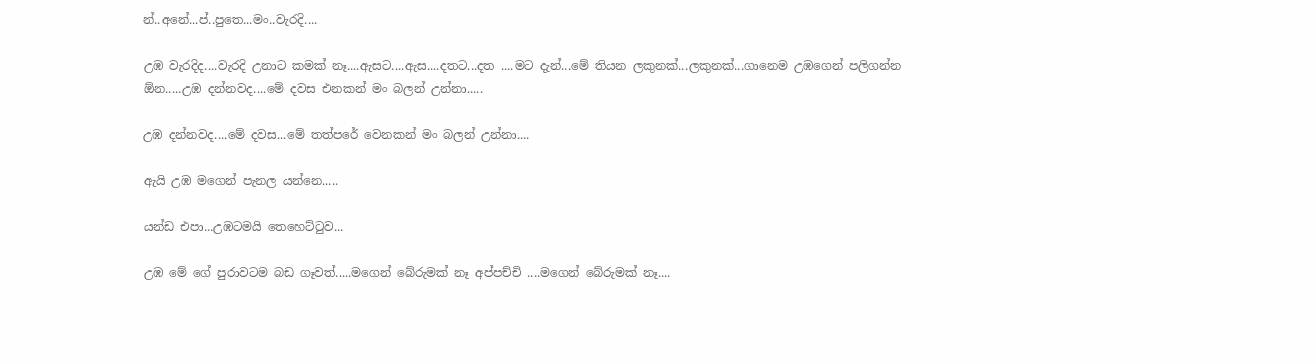න්..අනේ...ප්..පුතෙ...මං..වැරදි....

උඹ වැරදිද....වැරදි උනාට කමක් නෑ....ඇසට....ඇස....දතට...දත ....මට දැන්...මේ තියන ලකුනක්...ලකුනක්...ගානෙම උඹගෙන් පලිගන්න ඕන.....උඹ දන්නවද....මේ දවස එනකන් මං බලන් උන්නා.....

උඹ දන්නවද....මේ දවස...මේ තත්පරේ වෙනකන් මං බලන් උන්නා....

ඇයි උඹ මගෙන් පැනල යන්නෙ.....

යන්ඩ එපා...උඹටමයි තෙහෙට්ටුව...

උඹ මේ ගේ පුරාවටම බඩ ගෑවත්.....මගෙන් බේරුමක් නෑ අප්පච්චි ....මගෙන් බේරුමක් නෑ....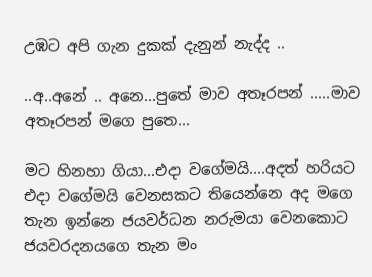උඹට අපි ගැන දුකක් දැනුන් නැද්ද ..

..අ..අනේ .. අනෙ...පුතේ මාව අතෑරපන් .....මාව අතෑරපන් මගෙ පුතෙ...

මට හිනහා ගියා...එදා වගේමයි....අදත් හරියට එදා වගේමයි වෙනසකට තියෙන්නෙ අද මගෙ තැන ඉන්නෙ ජයවර්ධන නරුමයා වෙනකොට ජයවරදනයගෙ තැන මං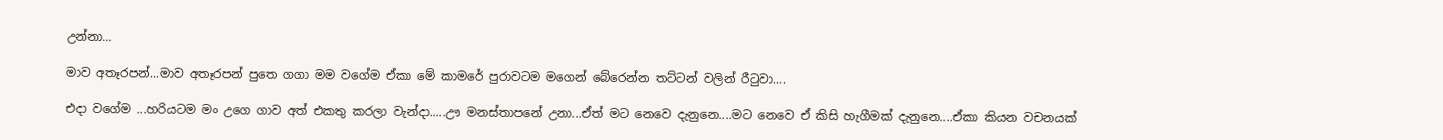උන්නා...

මාව අතෑරපන්...මාව අතෑරපන් පුතෙ ගගා මම වගේම ඒකා මේ කාමරේ පුරාවටම මගෙන් බේරෙන්න තට්ටන් වලින් රීටුවා....

එදා වගේම ...හරියටම මං උගෙ ගාව අත් එකතු කරලා වැන්දා.....ඌ මනස්තාපනේ උනා...ඒත් මට නෙවෙ දැනුනෙ....මට නෙවෙ ඒ කිසි හැගීමක් දැනුනෙ....ඒකා කියන වචනයක්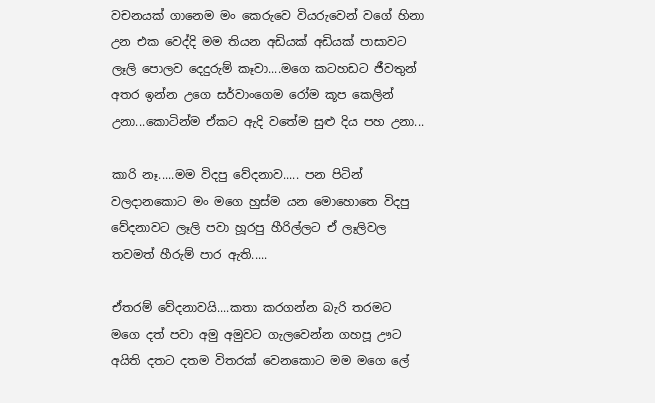වචනයක් ගානෙම මං කෙරුවෙ වියරුවෙන් වගේ හිනා උන එක වෙද්දි මම තියන අඩියක් අඩියක් පාසාවට ලෑලි පොලව දෙදුරුම් කෑවා....මගෙ කටහඩට ජීවතුන් අතර ඉන්න උගෙ සර්වාංගෙම රෝම කූප කෙලින් උනා...කොටින්ම ඒකට ඇදි වතේම සුළු දිය පහ උනා...

කාරි නෑ.....මම විදපු වේදනාව..... පන පිටින් වලදානකොට මං මගෙ හුස්ම යන මොහොතෙ විදපු වේදනාවට ලෑලි පවා හූරපු හීරිල්ලට ඒ ලෑලිවල තවමත් හීරුම් පාර ඇති.....

ඒතරම් වේදනාවයි....කතා කරගන්න බැරි තරමට මගෙ දත් පවා අමු අමුවට ගැලවෙන්න ගහපූ ඌට අයිති දතට දතම විතරක් වෙනකොට මම මගෙ ලේ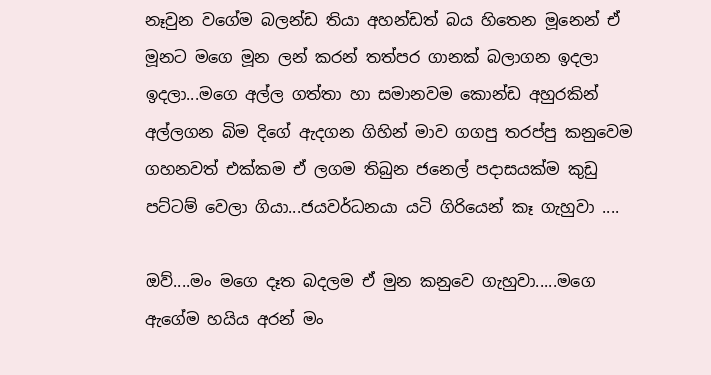නෑවුන වගේම බලන්ඩ තියා අහන්ඩත් බය හිතෙන මූනෙන් ඒ මූනට මගෙ මූන ලන් කරන් තත්පර ගානක් බලාගන ඉදලා ඉදලා...මගෙ අල්ල ගත්තා හා සමානවම කොන්ඩ අහුරකින් අල්ලගන බිම දිගේ ඇදගන ගිහින් මාව ගගපු තරප්පු කනුවෙම ගහනවත් එක්කම ඒ ලගම තිබුන ජනෙල් පදාසයක්ම කුඩු පට්ටම් වෙලා ගියා...ජයවර්ධනයා යටි ගිරියෙන් කෑ ගැහුවා ....

ඔව්....මං මගෙ දෑත බදලම ඒ මුන කනුවෙ ගැහුවා.....මගෙ ඇගේම හයිය අරන් මං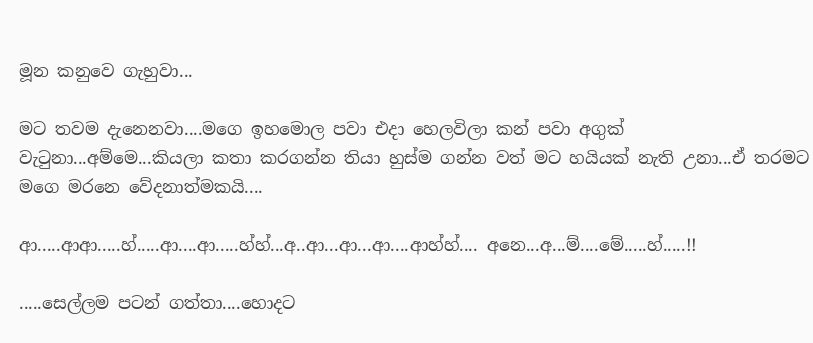මූන කනුවෙ ගැහුවා...

මට තවම දැනෙනවා....මගෙ ඉහමොල පවා එදා හෙලවිලා කන් පවා අගුක් වැටුනා...අම්මෙ...කියලා කතා කරගන්න තියා හුස්ම ගන්න වත් මට හයියක් නැති උනා...ඒ තරමට මගෙ මරනෙ වේදනාත්මකයි....

ආ.....ආආ.....හ්.....ආ....ආ.....හ්හ්...අ..ආ...ආ...ආ....ආහ්හ්.... අනෙ...අ...ම්....මේ.....හ්.....!!

.....සෙල්ලම පටන් ගත්තා....හොදට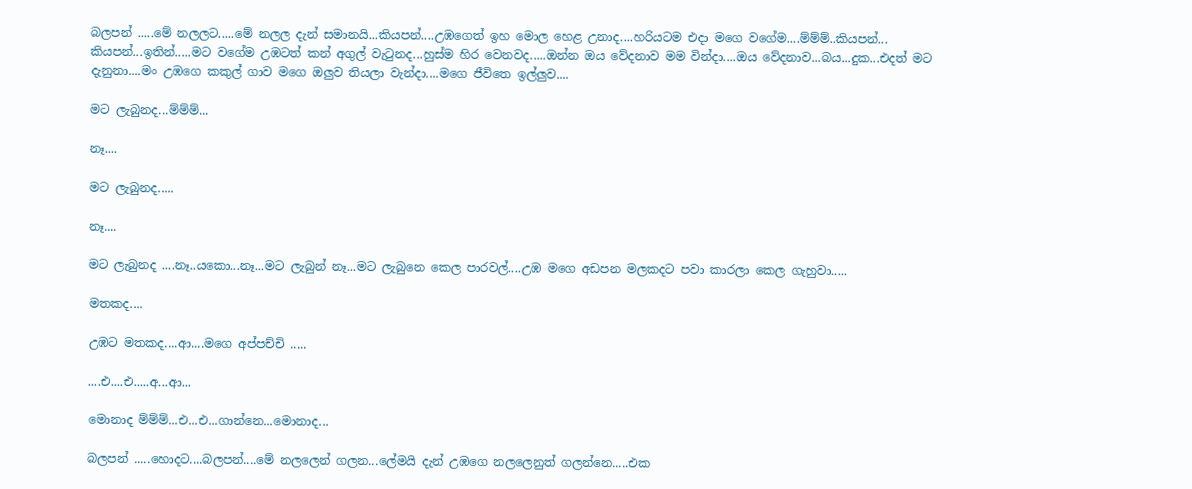බලපන් .....මේ නලලට.....මේ නලල දැන් සමානයි...කියපන්....උඹගෙත් ඉහ මොල හෙළ උනාද....හරියටම එදා මගෙ වගේම....ම්ම්ම්..කියපන්... කියපන්...ඉතින්.....මට වගේම උඹටත් කන් අගුල් වැටුනද...හුස්ම හිර වෙනවද.....ඔන්න ඔය වේදනාව මම වින්දා....ඔය වේදනාව...බය...දුක...එදත් මට දැනුනා....මං උඹගෙ කකුල් ගාව මගෙ ඔලුව තියලා වැන්දා....මගෙ ජීවිතෙ ඉල්ලුව....

මට ලැබුනද...ම්ම්ම්...

නෑ....

මට ලැබුනද.....

නෑ....

මට ලැබුනද ....නෑ..යකො...නෑ...මට ලැබුන් නෑ...මට ලැබුනෙ කෙල පාරවල්....උඹ මගෙ අඩපන මලකදට පවා කාරලා කෙල ගැහුවා.....

මතකද....

උඹට මතකද....ආ....මගෙ අප්පච්චි .....

....එ....එ.....අ...ආ...

මොනාද ම්ම්ම්...එ...එ...ගාන්නෙ...මොනාද...

බලපන් .....හොදට....බලපන්....මේ නලලෙන් ගලන...ලේමයි දැන් උඹගෙ නලලෙනුත් ගලන්නෙ.....එක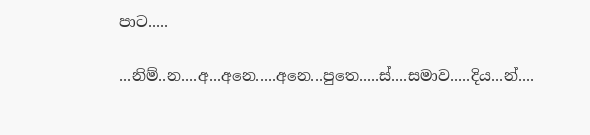පාට.....

...නිම්..න....අ...අනෙ.....අනෙ...පුතෙ.....ස්....සමාව.....දිය...න්....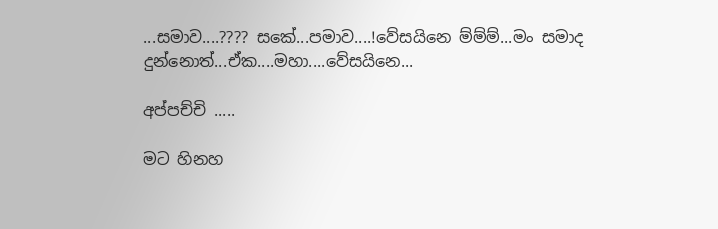...සමාව....???? සකේ...පමාව....!වේසයිනෙ ම්ම්ම්...මං සමාද දුන්නොත්...ඒක....මහා....වේසයිනෙ...

අප්පච්චි .....

මට හිනහ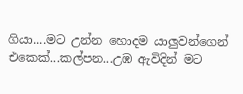ගියා....මට උන්න හොදම යාලුවන්ගෙන් එකෙක්...කල්පන...උඹ ඇවිදින් මට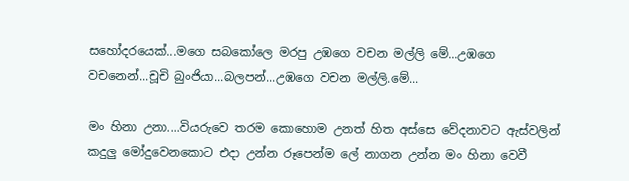සහෝදරයෙක්...මගෙ සබකෝලෙ මරපු උඹගෙ වචන මල්ලි මේ...උඹගෙ වචනෙන්...චූචි බුංජියා...බලපන්...උඹගෙ වචන මල්ලි.මේ...

මං හිනා උනා....වියරුවෙ තරම කොහොම උනත් හිත අස්සෙ වේදනාවට ඇස්වලින් කදුලු මෝදුවෙනකොට එදා උන්න රූපෙන්ම ලේ නාගන උන්න මං හිනා වෙවී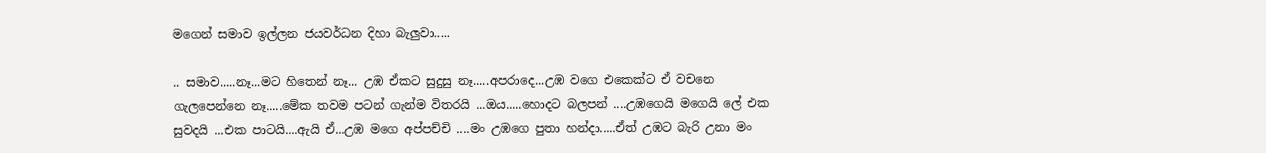මගෙන් සමාව ඉල්ලන ජයවර්ධන දිහා බැලුවා.....

.. සමාව.....නෑ...මට හිතෙන් නෑ... උඹ ඒකට සුදුසු නෑ.....අපරාදෙ...උඹ වගෙ එකෙක්ට ඒ වචනෙ ගැලපෙන්නෙ නෑ.....මේක තවම පටන් ගැන්ම විතරයි ...ඔය.....හොදට බලපන් ....උඹගෙයි මගෙයි ලේ එක සුවදයි ...එක පාටයි....ඇයි ඒ...උඹ මගෙ අප්පච්චි ....මං උඹගෙ පුතා හන්දා.....ඒත් උඹට බැරි උනා මං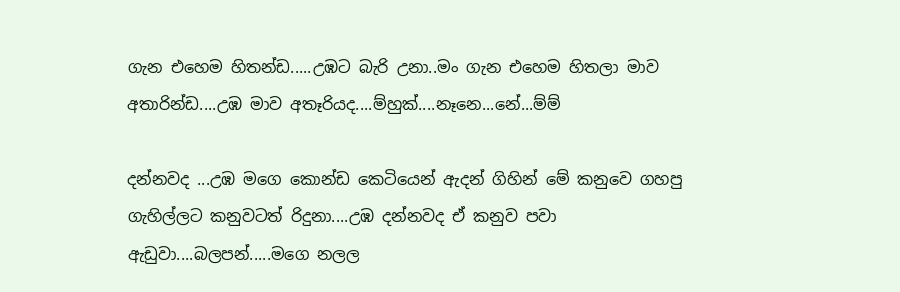ගැන එහෙම හිතන්ඩ.....උඹට බැරි උනා..මං ගැන එහෙම හිතලා මාව අතාරින්ඩ....උඹ මාව අතෑරියද....ම්හුක්....නෑනෙ...නේ...ම්ම්

දන්නවද ...උඹ මගෙ කොන්ඩ කෙටියෙන් ඇදන් ගිහින් මේ කනුවෙ ගහපු ගැහිල්ලට කනුවටත් රිදුනා....උඹ දන්නවද ඒ කනුව පවා ඇඩුවා....බලපන්.....මගෙ නලල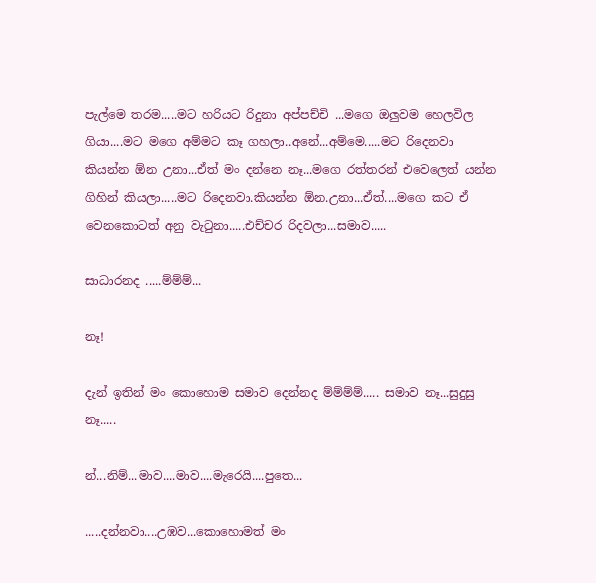පැල්මෙ තරම.....මට හරියට රිදුනා අප්පච්චි ...මගෙ ඔලුවම හෙලවිල ගියා....මට මගෙ අම්මට කෑ ගහලා..අනේ...අම්මෙ.....මට රිදෙනවා කියන්න ඕන උනා...ඒත් මං දන්නෙ නෑ...මගෙ රත්තරන් එවෙලෙත් යන්න ගිහින් කියලා.....මට රිදෙනවා.කියන්න ඕන.උනා...ඒත්....මගෙ කට ඒ වෙනකොටත් අනු වැටුනා.....එච්චර රිදවලා...සමාව.....

සාධාරනද .....ම්ම්ම්...

නෑ!

දැන් ඉතින් මං කොහොම සමාව දෙන්නද ම්ම්ම්ම්..... සමාව නෑ...සුදුසු නෑ.....

න්...නිම්...මාව....මාව....මැරෙයි....පුතෙ...

.....දන්නවා....උඹව...කොහොමත් මං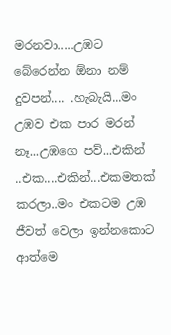මරනවා.....උඹට බේරෙන්න ඕනා නම් දුවපන්.... .හැබැයි...මං උඹව එක පාර මරන් නෑ...උඹගෙ පව්...එකින් ..එක....එකින්...එකමතක් කරලා..මං එකටම උඹ ජීවත් වෙලා ඉන්නකොට ආත්මෙ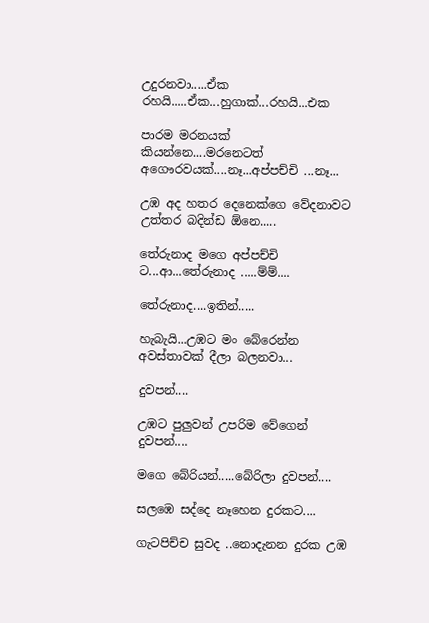උදුරනවා.....ඒක රහයි.....ඒක...හුගාක්...රහයි...එක

පාරම මරනයක් කියන්නෙ....මරනෙටත් අගෞරවයක්....නෑ...අප්පච්චි ...නෑ...

උඹ අද හතර දෙනෙක්ගෙ වේදනාවට උත්තර බදින්ඩ ඕනෙ.....

තේරුනාද මගෙ අප්පච්චි ට...ආ...තේරුනාද .....ම්ම්....

තේරුනාද....ඉතින්.....

හැබැයි...උඹට මං බේරෙන්න අවස්තාවක් දීලා බලනවා...

දුවපන්....

උඹට පුලුවන් උපරිම වේගෙන් දුවපන්....

මගෙ බේරියන්.....බේරිලා දුවපන්....

සලඹෙ සද්දෙ නෑහෙන දුරකට....

ගැටපිච්ච සුවද ..නොදැනන දුරක උඹ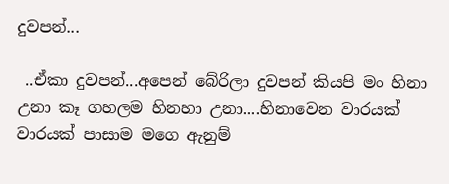දුවපන්...

 ..ඒකා දුවපන්...අපෙන් බේරිලා දුවපන් කියපි මං හිනා උනා කෑ ගහලම හිනහා උනා....හිනාවෙන වාරයක් වාරයක් පාසාම මගෙ ඇනුම්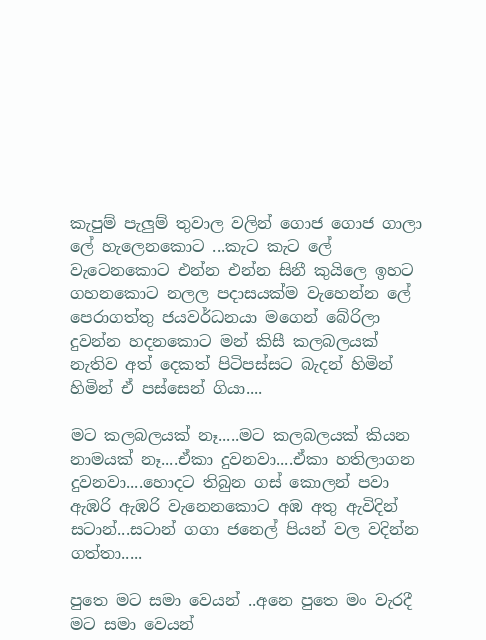කැපුම් පැලුම් තුවාල වලින් ගොජ ගොජ ගාලා ලේ හැලෙනකොට ...කැට කැට ලේ වැටෙනකොට එන්න එන්න සිනී කුයිලෙ ඉහට ගහනකොට නලල පදාසයක්ම වැහෙන්න ලේ පෙරාගත්තු ජයවර්ධනයා මගෙන් බේරිලා දුවන්න හදනකොට මන් කිසී කලබලයක් නැතිව අත් දෙකත් පිටිපස්සට බැදන් හිමින් හිමින් ඒ පස්සෙන් ගියා....

මට කලබලයක් නෑ.....මට කලබලයක් කියන නාමයක් නෑ....ඒකා දුවනවා....ඒකා හතිලාගන දුවනවා....හොදට තිබුන ගස් කොලන් පවා ඇඹරි ඇඹරි වැනෙනකොට අඹ අතු ඇවිදින් සටාන්...සටාන් ගගා ජනෙල් පියන් වල වදින්න ගත්තා.....

පුතෙ මට සමා වෙයන් ..අනෙ පුතෙ මං වැරදී මට සමා වෙයන්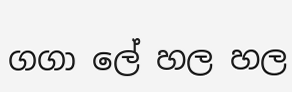ගගා ලේ හල හල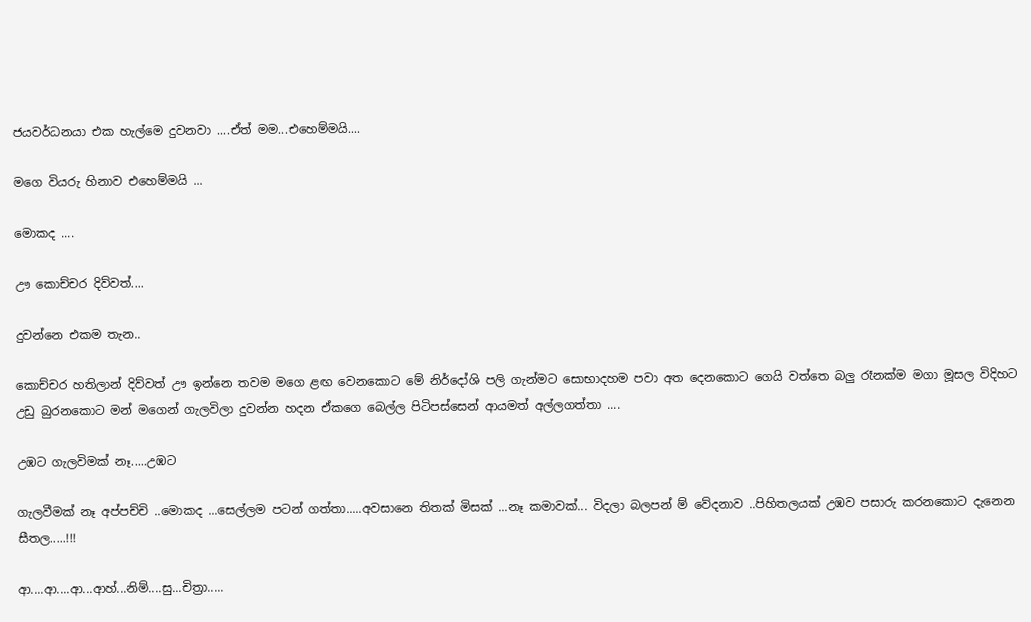ජයවර්ධනයා එක හැල්මෙ දුවනවා ....ඒත් මම...එහෙම්මයි....

මගෙ වියරු හිනාව එහෙම්මයි ...

මොකද ....

ඌ කොච්චර දිව්වත්....

දුවන්නෙ එකම තැන..

කොච්චර හතිලාන් දිව්වත් ඌ ඉන්නෙ තවම මගෙ ළඟ වෙනකොට මේ නිර්දෝශි පලි ගැන්මට සොභාදහම පවා අත දෙනකොට ගෙයි වත්තෙ බලු රෑනක්ම මගා මූසල විදිහට උඩු බුරනකොට මන් මගෙන් ගැලවිලා දුවන්න හදන ඒකගෙ බෙල්ල පිටිපස්සෙන් ආයමත් අල්ලගත්තා ....

උඹට ගැලවිමක් නෑ.....උඹට

ගැලවීමක් නෑ අප්පච්චි ..මොකද ...සෙල්ලම පටන් ගත්තා.....අවසානෙ තිතක් මිසක් ...නෑ කමාවක්... විදලා බලපන් ම් වේදනාව ..පිහිතලයක් උඹව පසාරු කරනකොට දැනෙන සීතල.....!!!

ආ....ආ....ආ...ආහ්...නිම්....සු...චිත්‍රා.....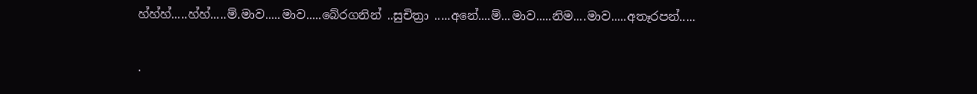හ්හ්හ්.....හ්හ්.....ම්.මාව.....මාව.....බේරගනින් ..සුචිත්‍රා .....අනේ....ම්...මාව.....නිම....මාව.....අතෑරපන්.....

.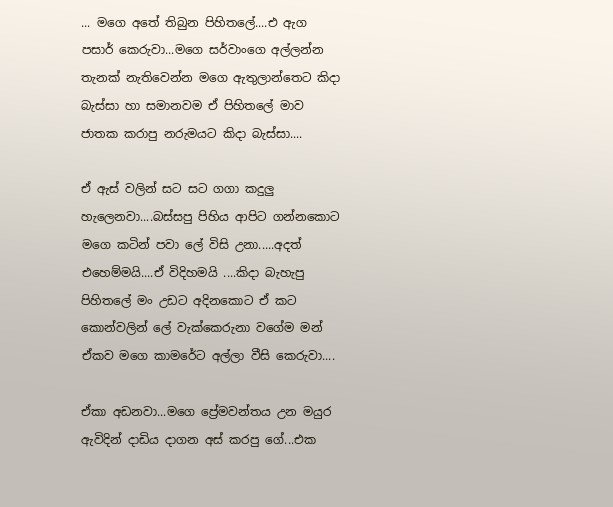... මගෙ අතේ තිබුන පිහිතලේ....එ ඇග පසාර් කෙරුවා...මගෙ සර්වාංගෙ අල්ලන්න තැනක් නැතිවෙන්න මගෙ ඇතුලාන්තෙට කිදා බැස්සා හා සමානවම ඒ පිහිතලේ මාව ජාතක කරාපු නරුමයට කිදා බැස්සා....

ඒ ඇස් වලින් සට සට ගගා කදුලු හැලෙනවා....බස්සපු පිහිය ආපිට ගන්නකොට මගෙ කටින් පවා ලේ විසි උනා.....අදත් එහෙම්මයි....ඒ විදිහමයි ....කිදා බැහැපු පිහිතලේ මං උඩට අදිනකොට ඒ කට කොන්වලින් ලේ වැක්කෙරුනා වගේම මන් ඒකව මගෙ කාමරේට අල්ලා වීසි කෙරුවා....

ඒකා අඩනවා...මගෙ ප්‍රේමවන්තය උන මයුර ඇවිදින් දාඩිය දාගන අස් කරපු ගේ...එක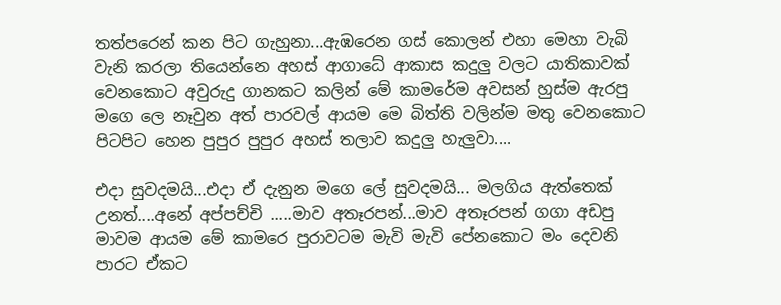තත්පරෙන් කන පිට ගැහුනා...ඇඹරෙන ගස් කොලන් එහා මෙහා වැබි වැනි කරලා තියෙන්නෙ අහස් ආගාධේ ආකාස කදුලු වලට යාතිකාවක් වෙනකොට අවුරුදු ගානකට කලින් මේ කාමරේම අවසන් හුස්ම ඇරපු මගෙ ලෙ නෑවුන අත් පාරවල් ආයම මෙ බිත්ති වලින්ම මතු වෙනකොට පිටපිට හෙන පුපුර පුපුර අහස් තලාව කදුලු හැලුවා....

එදා සුවදමයි...එදා ඒ දැනුන මගෙ ලේ සුවදමයි... මලගිය ඇත්තෙක් උනත්....අනේ අප්පච්චි .....මාව අතෑරපන්...මාව අතෑරපන් ගගා අඩපු මාවම ආයම මේ කාමරෙ පුරාවටම මැවි මැවි පේනකොට මං දෙවනි පාරට ඒකට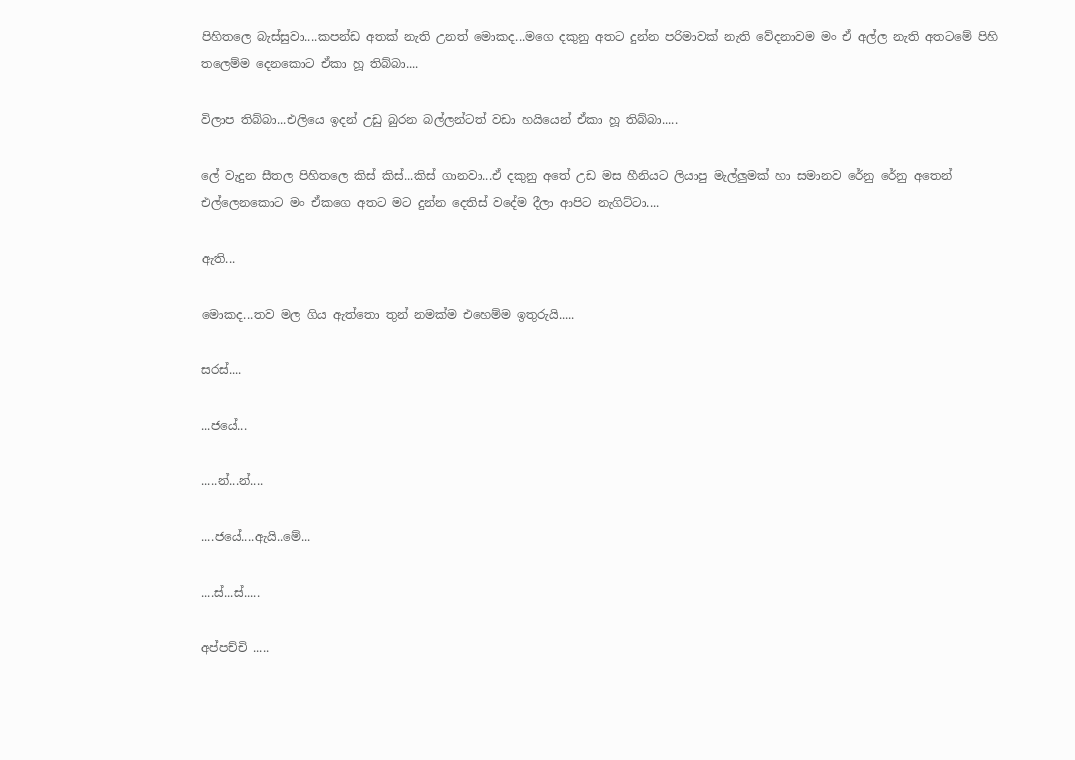පිහිතලෙ බැස්සුවා....කපන්ඩ අතක් නැති උනත් මොකද...මගෙ දකුනු අතට දුන්න පරිමාවක් නැති වේදනාවම මං ඒ අල්ල නැති අතටමේ පිහි තලෙම්ම දෙනකොට ඒකා හූ තිබ්බා....

විලාප තිබ්බා...එලියෙ ඉදන් උඩු බුරන බල්ලන්ටත් වඩා හයියෙන් ඒකා හූ තිබ්බා.....

ලේ වැදුන සීතල පිහිතලෙ කිස් කිස්...කිස් ගානවා...ඒ දකුනු අතේ උඩ මස හීනියට ලියාපු මැල්ලුමක් හා සමානව රේනු රේනු අතෙන් එල්ලෙනකොට මං ඒකගෙ අතට මට දුන්න දෙතිස් වදේම දීලා ආපිට නැගිට්ටා....

ඇති...

මොකද...තව මල ගිය ඇත්තො තුන් නමක්ම එහෙම්ම ඉතුරුයි.....

සරස්....

...ජයේ...

.....න්...න්....

....ජයේ....ඇයි..මේ...

....ස්...ස්.....

අප්පච්චි .....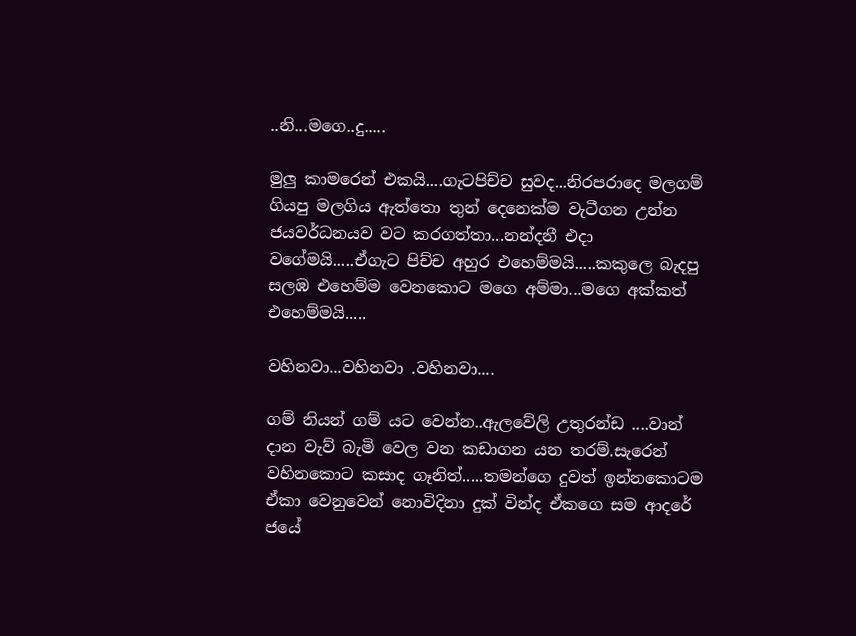..නි...මගෙ..දු.....

මුලු කාමරෙන් එකයි....ගැටපිච්ච සුවද...නිරපරාදෙ මලගම් ගියපු මලගිය ඇත්තො තුන් දෙනෙක්ම වැටීගන උන්න ජයවර්ධනයව වට කරගත්තා...නන්දනී එදා වගේමයි.....ඒගැට පිච්ච අහුර එහෙම්මයි.....කකුලෙ බැදපු සලඹ එහෙම්ම වෙනකොට මගෙ අම්මා...මගෙ අක්කත් එහෙම්මයි.....

වහිනවා...වහිනවා .වහිනවා....

ගම් නියන් ගම් යට වෙන්න..ඇලවේලි උතුරන්ඩ ....වාන් දාන වැව් බැමි වෙල වන කඩාගන යන තරම්.සැරෙන් වහිනකොට කසාද ගෑනිත්.....තමන්ගෙ දුවත් ඉන්නකොටම ඒකා වෙනුවෙන් නොවිදිනා දුක් වින්ද ඒකගෙ සම ආදරේ ජයේ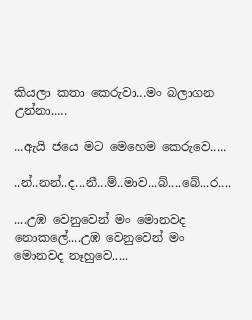කියලා කතා කෙරුවා...මං බලාගන උන්නා.....

...ඇයි ජයෙ මට මෙහෙම කෙරුවෙ.....

..න්..නන්..ද...නී...ම්..මාව...බ්....බේ...ර....

....උඹ වෙනුවෙන් මං මොනවද නොකලේ....උඹ වෙනුවෙන් මං මොනවද නෑහුවෙ.....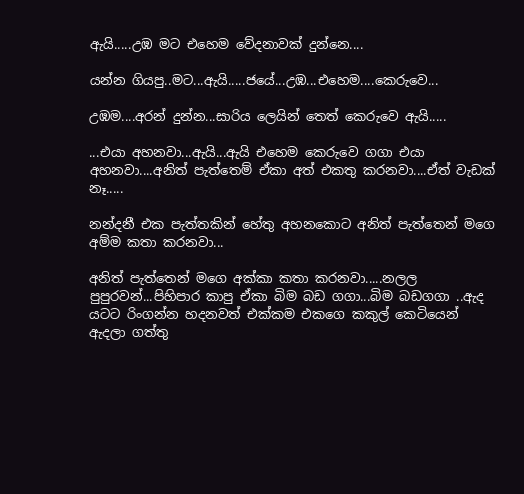ඇයි.....උඹ මට එහෙම වේදනාවක් දුන්නෙ....

යන්න ගියපු..මට...ඇයි.....ජයේ...උඹ...එහෙම....කෙරුවෙ...

උඹම....අරන් දුන්න...සාරිය ලෙයින් තෙත් කෙරුවෙ ඇයි.....

...එයා අහනවා...ඇයි...ඇයි එහෙම කෙරුවෙ ගගා එයා අහනවා....අනිත් පැත්තෙම් ඒකා අත් එකතු කරනවා....ඒත් වැඩක් නෑ.....

නන්දනී එක පැත්තකින් හේතු අහනකොට අනිත් පැත්තෙන් මගෙ අම්ම කතා කරනවා...

අනිත් පැත්තෙන් මගෙ අක්කා කතා කරනවා.....නලල පුපුරවන්...පිහිපාර කාපු ඒකා බිම බඩ ගගා...බිම බඩගගා ..ඇද යටට රිංගන්න හදනවත් එක්කම එකගෙ කකුල් කෙටියෙන් ඇදලා ගත්තු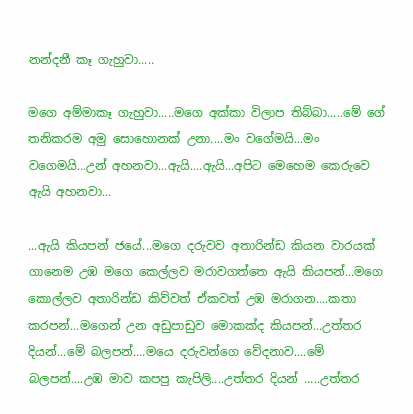නන්දනී කෑ ගැහුවා.....

මගෙ අම්මාකෑ ගැහුවා.....මගෙ අක්කා විලාප තිබ්බා.....මේ ගේ තනිකරම අමු සොහොනක් උනා....මං වගේමයි...මං වගෙමයි...උන් අහනවා...ඇයි....ඇයි...අපිට මෙහෙම කෙරුවෙ ඇයි අහනවා...

...ඇයි කියපන් ජයේ...මගෙ දරුවව අතාරින්ඩ කියන වාරයක් ගානෙම උඹ මගෙ කෙල්ලව මරාවගත්තෙ ඇ‍යි කියපන්...මගෙ කොල්ලව අතාරින්ඩ කිව්වත් ඒකවත් උඹ මරාගන....කතා කරපන්...මගෙන් උන අඩුපාඩුව මොකක්ද කියපන්...උත්තර දියන්...මේ බලපන්....මයෙ දරුවන්ගෙ වේදනාව....මේ බලපන්....උඹ මාව කපපු කැපිලි....උත්තර දියන් .....උත්තර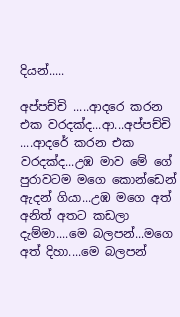දියන්.....

අප්පච්චි .....ආදරෙ කරන එක වරදක්ද...ආ...අප්පච්චි ....ආදරේ කරන එක වරදක්ද...උඹ මාව මේ ගේ පුරාවටම මගෙ කොන්ඩෙන් ඇදන් ගියා...උඹ මගෙ අත් අනිත් අතට කඩලා දැම්මා....මෙ බලපන්...මගෙ අත් දිහා....මෙ බලපන්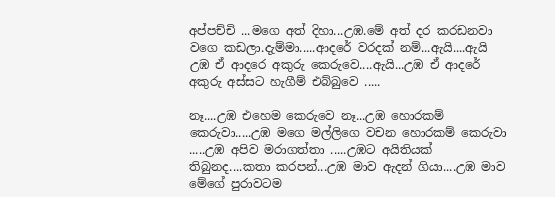අප්පච්චි ...මගෙ අත් දිහා...උඹ.මේ අත් දර කරඩනවා වගෙ කඩලා.දැම්මා.....ආදරේ වරදක් නම්...ඇයි....ඇයි උඹ ඒ ආදරෙ අකුරු කෙරුවෙ....ඇයි...උඹ ඒ ආදරේ අකුරු අස්සට හැගීම් එබ්බුවෙ .....

නෑ....උඹ එහෙම කෙරුවෙ නෑ...උඹ හොරකම් කෙරුවා.....උඹ මගෙ මල්ලිගෙ වචන හොරකම් කෙරුවා .....උඹ අපිව මරාගත්තා .....උඹට අයිතියක් තිබුනද....කතා කරපන්...උඹ මාව ඇදන් ගියා....උඹ මාව මේගේ පුරාවටම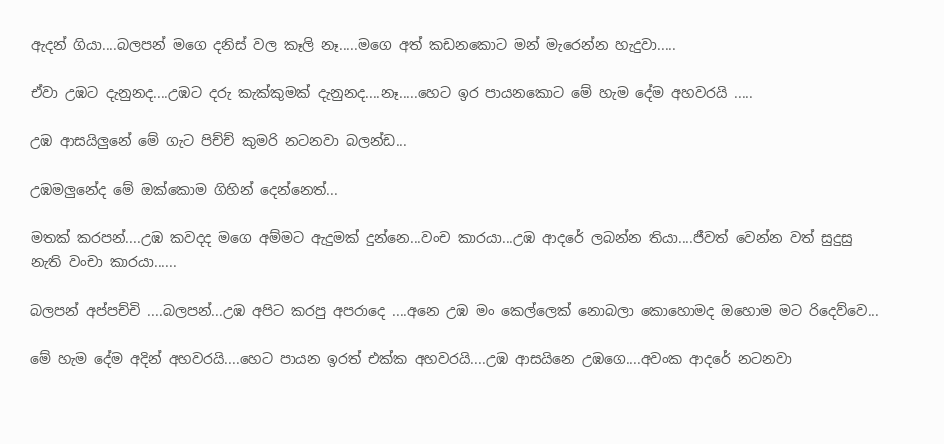ඇදන් ගියා....බලපන් මගෙ දනිස් වල කෑලි නෑ.....මගෙ අත් කඩනකොට මන් මැරෙන්න හැදුවා.....

ඒවා උඹට දැනුනද....උඹට දරු කැක්කුමක් දැනුනද....නෑ.....හෙට ඉර පායනකොට මේ හැම දේම අහවරයි .....

උඹ ආසයිලුනේ මේ ගැට පිච්ච් කුමරි නටනවා බලන්ඩ...

උඹමලුනේද මේ ඔක්කොම ගිහින් දෙන්නෙත්...

මතක් කරපන්....උඹ කවදද මගෙ අම්මට ඇදුමක් දුන්නෙ...වංච කාරයා...උඹ ආදරේ ලබන්න තියා....ජීවත් වෙන්න වත් සුදුසු නැති වංචා කාරයා......

බලපන් අප්පච්චි ....බලපන්...උඹ අපිට කරපු අපරාදෙ ....අනෙ උඹ මං කෙල්ලෙක් නොබලා කොහොමද ඔහොම මට රිදෙව්වෙ...

මේ හැම දේම අදින් අහවරයි....හෙට පායන ඉරත් එක්ක අහවරයි....උඹ ආසයිනෙ උඹගෙ....අවංක ආදරේ නටනවා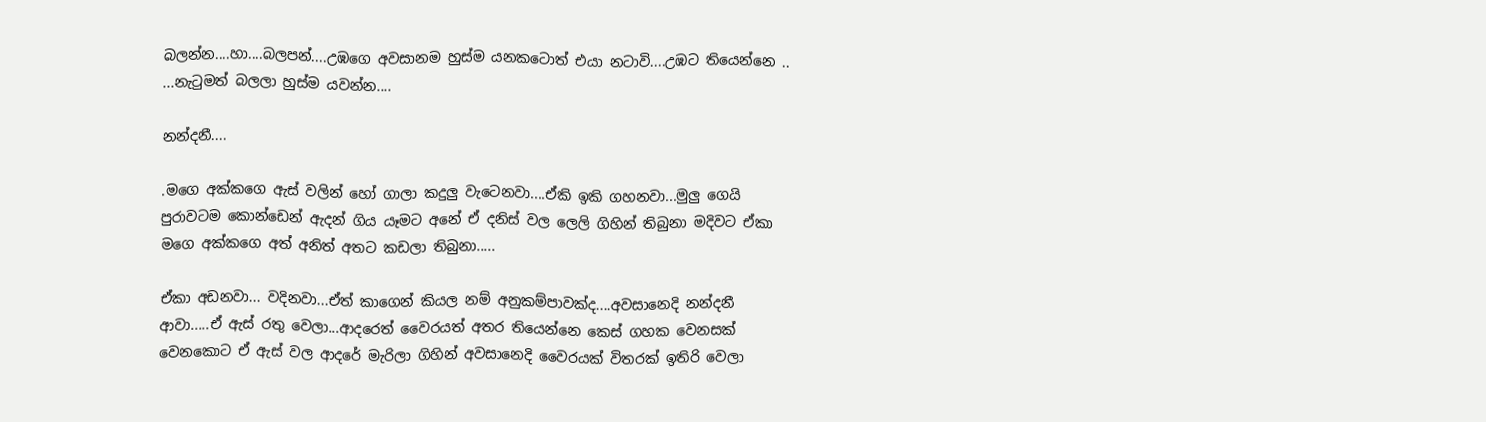බලන්න....හා....බලපන්....උඹගෙ අවසානම හුස්ම යනකටොත් එයා නටාවි....උඹට තියෙන්නෙ .. ...නැටුමත් බලලා හුස්ම යවන්න....

නන්දනී....

.මගෙ අක්කගෙ ඇස් වලින් හෝ ගාලා කදුලු වැටෙනවා....ඒකි ඉකි ගහනවා...මුලු ගෙයි පුරාවටම කොන්ඩෙන් ඇදන් ගිය යෑමට අනේ ඒ දනිස් වල ලෙලි ගිහින් තිබුනා මදිවට ඒකා මගෙ අක්කගෙ අත් අනිත් අතට කඩලා තිබුනා.....

ඒකා අඩනවා... වදිනවා...ඒත් කාගෙන් කියල නම් අනුකම්පාවක්ද....අවසානෙදි නන්දනී ආවා.....ඒ ඇස් රතු වෙලා...ආදරෙත් වෛරයත් අතර තියෙන්නෙ කෙස් ගහක වෙනසක් වෙනකොට ඒ ඇස් වල ආදරේ මැරිලා ගිහින් අවසානෙදි වෛරයක් විතරක් ඉතිරි වෙලා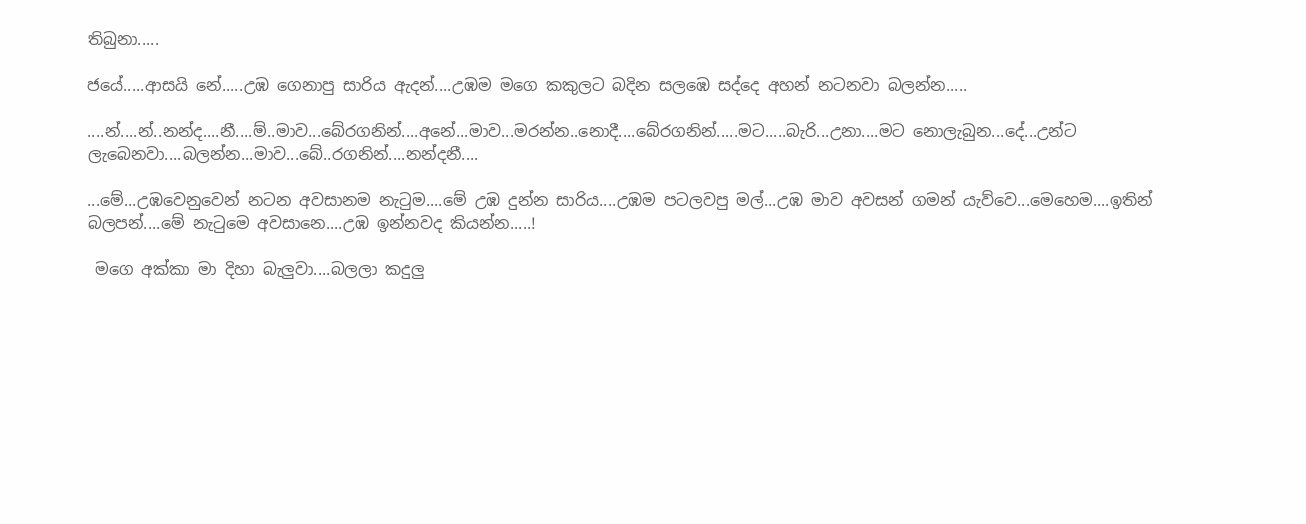තිබුනා.....

ජයේ.....ආසයි නේ.....උඹ ගෙනාපු සාරිය ඇදන්....උඹම මගෙ කකුලට බදින සලඹෙ සද්දෙ අහන් නටනවා බලන්න.....

....න්....න්..නන්ද....නී....ම්..මාව...බේරගනින්....අනේ...මාව...මරන්න..නොදී....බේරගනින්.....මට.....බැරි...උනා....මට නොලැබුන...දේ...උන්ට ලැබෙනවා....බලන්න...මාව...බේ..රගනින්....නන්දනී....

...මේ...උඹවෙනුවෙන් නටන අවසානම නැටුම....මේ උඹ දුන්න සාරිය....උඹම පටලවපු මල්...උඹ මාව අවසන් ගමන් යැව්වෙ...මෙහෙම....ඉතින් බලපන්....මේ නැටුමෙ අවසානෙ....උඹ ඉන්නවද කියන්න.....!

 මගෙ අක්කා මා දිහා බැලුවා....බලලා කදුලු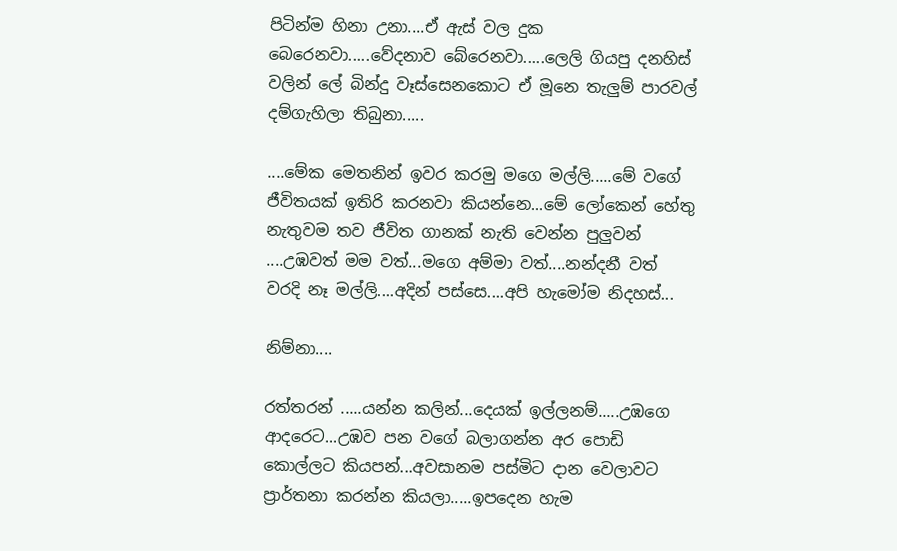පිටින්ම හිනා උනා....ඒ ඇස් වල දුක බෙරෙනවා.....වේදනාව බේරෙනවා.....ලෙලි ගියපු දනහිස් වලින් ලේ බින්දු වෑස්සෙනකොට ඒ මූනෙ තැලුම් පාරවල් දම්ගැහිලා තිබුනා.....

....මේක මෙතනින් ඉවර කරමු මගෙ මල්ලි.....මේ වගේ ජීවිතයක් ඉතිරි කරනවා කියන්නෙ...මේ ලෝකෙන් හේතු නැතුවම තව ජීවිත ගානක් නැති වෙන්න පුලුවන් ....උඹවත් මම වත්...මගෙ අම්මා වත්....නන්දනී වත් වරදි නෑ මල්ලි....අදින් පස්සෙ....අපි හැමෝම නිදහස්...

නිම්නා....

රත්තරන් .....යන්න කලින්...දෙයක් ඉල්ලනම්.....උඹගෙ ආදරෙට...උඹව පන වගේ බලාගන්න අර පොඩි කොල්ලට කියපන්...අවසානම පස්මිට දාන වෙලාවට ප්‍රාර්තනා කරන්න කියලා.....ඉපදෙන හැම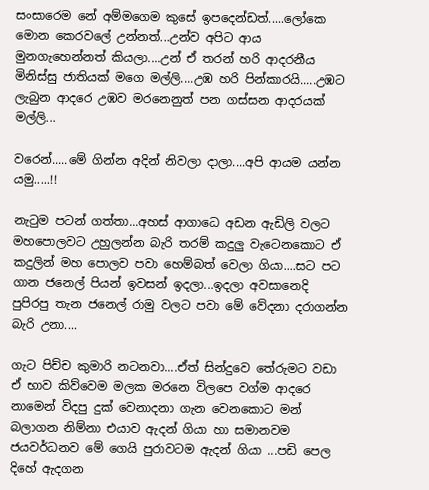සංසාරෙම නේ අම්මගෙම කුසේ ඉපදෙන්ඩත්.....ලෝකෙ මොන කෙරවලේ උන්නත්...උන්ව අපිට ආය මුනගැහෙන්නත් කියලා....උන් ඒ තරන් හරි ආදරනීය මිනිස්සු ජාතියක් මගෙ මල්ලි....උඹ හරි පින්කාරයි.....උඹට ලැබුන ආදරෙ උඹව මරනෙනුත් පන ගස්සන ආදරයක් මල්ලි...

වරෙන්.....මේ ගින්න අදින් නිවලා දාලා....අපි ආයම යන්න යමු.....!!

නැටුම පටන් ගත්තා...අහස් ආගාධෙ අඩන ඇඩිලි වලට මහපොලවට උහුලන්න බැරි තරම් කදුලු වැටෙනකොට ඒ කදුලින් මහ පොලව පවා හෙම්බත් වෙලා ගියා....සට පට ගාන ජනෙල් පියන් ඉවසන් ඉදලා...ඉදලා අවසානෙදි පුපිරපු තැන ජනෙල් රාමු වලට පවා මේ වේදනා දරාගන්න බැරි උනා....

ගැට පිච්ච කුමාරි නටනවා....ඒත් සින්දුවෙ තේරුමට වඩා ඒ භාව කිව්වෙම මලක මරනෙ විලපෙ වග්ම ආදරෙ නාමෙන් විදපු දුක් වෙනාදනා ගැන වෙනකොට මන් බලාගන නිම්නා එයාව ඇදන් ගියා හා සමානවම ජයවර්ධනව මේ ගෙයි පුරාවටම ඇදන් ගියා ...පඩි පෙල දිහේ ඇදගන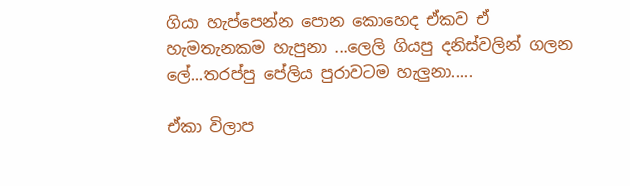ගියා හැප්පෙන්න පොන කොහෙද ඒකව ඒ හැමතැනකම හැපුනා ...ලෙලි ගියපු දනිස්වලින් ගලන ලේ...තරප්පු පේලිය පුරාවටම හැලුනා.....

ඒකා විලාප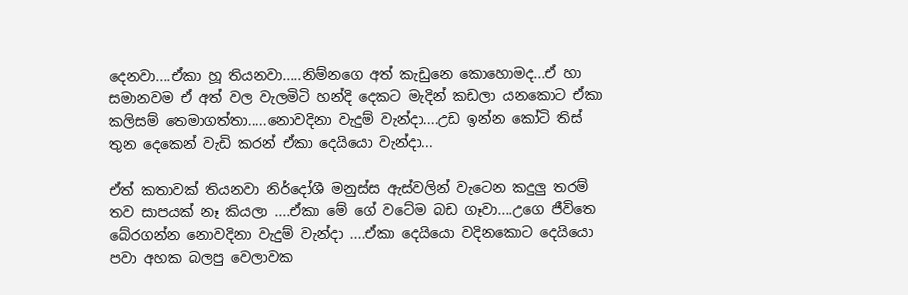දෙනවා....ඒකා හූ තියනවා.....නිම්නගෙ අත් කැඩුනෙ කොහොමද...ඒ හා සමානවම ඒ අත් වල වැලමිටි හන්දි දෙකට මැදින් කඩලා යනකොට ඒකා කලිසම් තෙමාගත්තා.....නොවදිනා වැදුම් වැන්දා....උඩ ඉන්න කෝටි තිස් තුන දෙකෙන් වැඩි කරන් ඒකා දෙයියො වැන්දා...

ඒත් කතාවක් තියනවා නිර්දෝශී මනුස්ස ඇස්වලින් වැටෙන කදුලු තරම් තව සාපයක් නෑ කියලා ....ඒකා මේ ගේ වටේම බඩ ගෑවා....උගෙ ජීවිතෙ බේරගන්න නොවදිනා වැදුම් වැන්දා ....ඒකා දෙයියො වදිනකොට දෙයියො පවා අහක බලපු වෙලාවක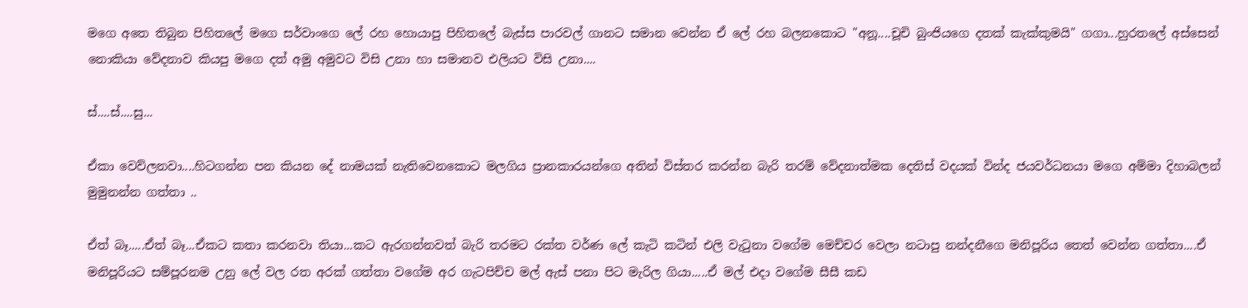මගෙ අතෙ තිබුන පිහිතලේ මගෙ සර්වාංගෙ ලේ රහ හොයාපු පිහිතලේ බැස්ස පාරවල් ගානට සමාන වෙන්න ඒ ලේ රහ බලනකොට "අනූ....චූචි බුංජියගෙ දතක් කැක්කුමයි" ගගා...හුරතලේ අස්සෙන් නොකියා වේදනාව කියපු මගෙ දත් අමු අමුවට විසි උනා හා සමානව එලියට විසි උනා....

ස්....ස්....සු...

ඒකා වෙව්ලනවා....හිටගන්න පන කියන දේ නාමයක් නැතිවෙනකොට මලගිය ප්‍රානකාරයන්ගෙ අතින් විස්තර කරන්න බැරි තරම් වේදනාත්මක දෙතිස් වදයක් වින්ද ජයවර්ධනයා මගෙ අම්මා දිහාබලන් මුමුනන්න ගත්තා ..

ඒත් බෑ.....ඒත් බෑ...ඒකට කතා කරනවා තියා...කට ඇරගන්නවත් බැරි තරමට රක්ත වර්ණ ලේ කැටි කටින් එලි වැටුනා වගේම මෙච්චර වෙලා නටාපු නන්දනීගෙ මනිපූරිය තෙත් වෙන්න ගත්තා....ඒ මනිපූරියට සම්පූරනම උනු ලේ වල රත අරක් ගත්තා වගේම අර ගැටපිච්ච මල් ඇස් පනා පිට මැරිල ගියා.....ඒ මල් එදා වගේම සීසී කඩ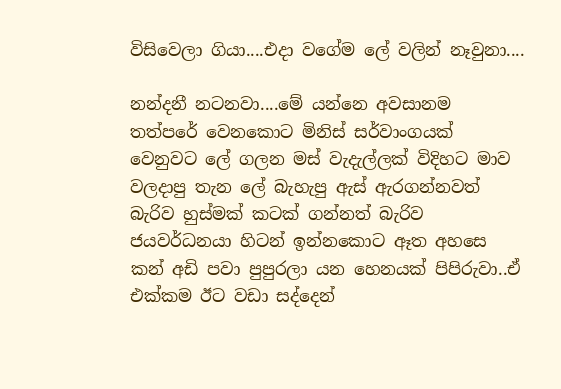විසිවෙලා ගියා....එදා වගේම ලේ වලින් නෑවුනා....

නන්දනී නටනවා....මේ යන්නෙ අවසානම තත්පරේ වෙනකොට මිනිස් සර්වාංගයක් වෙනුවට ලේ ගලන මස් වැදැල්ලක් විදිහට මාව වලදාපු තැන ලේ බැහැපු ඇස් ඇරගන්නවත් බැරිව හුස්මක් කටක් ගන්නත් බැරිව ජයවර්ධනයා හිටන් ඉන්නකොට ඈත අහසෙ කන් අඩි පවා පුපුරලා යන හෙනයක් පිපිරුවා..ඒ එක්කම ඊට වඩා සද්දෙන්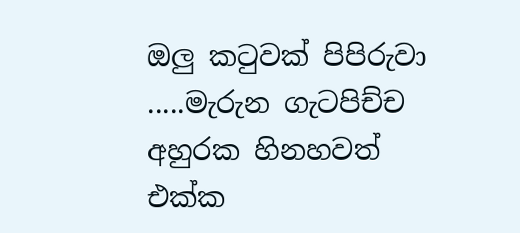ඔලු කටුවක් පිපිරුවා .....මැරුන ගැටපිච්ච අහුරක හිනහවත් එක්ක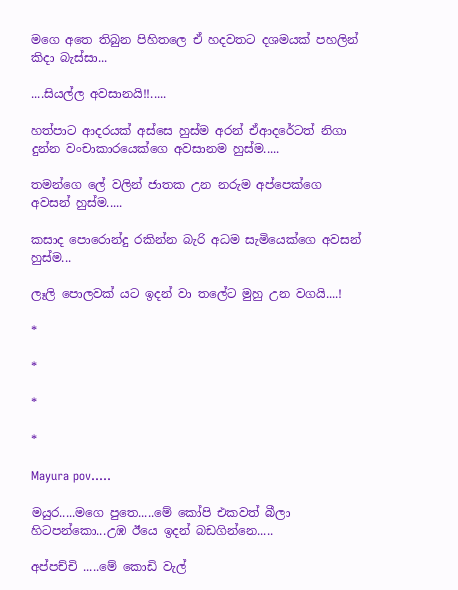මගෙ අතෙ තිබුන පිහිතලෙ ඒ හදවතට දශමයක් පහලින් කිදා බැස්සා...

....සියල්ල අවසානයි!!.....

හත්පාට ආදරයක් අස්සෙ හුස්ම අරන් ඒආදරේටත් නිගා දුන්න වංචාකාරයෙක්ගෙ අවසානම හුස්ම.....

තමන්ගෙ ලේ වලින් ජාතක උන නරුම අප්පෙක්ගෙ අවසන් හුස්ම.....

කසාද පොරොන්දු රකින්න බැරි අධම සැමියෙක්ගෙ අවසන් හුස්ම...

ලෑලි පොලවක්‍ යට ඉදන් වා තලේට මුහු උන වගයි....!

*

*

*

*

Mayura pov.....

මයුර.....මගෙ පුතෙ.....මේ කෝපි එකවත් බීලා හිටපන්කො...උඹ ඊයෙ ඉදන් බඩගින්නෙ.....

අප්පච්චි .....මේ කොඩි වැල්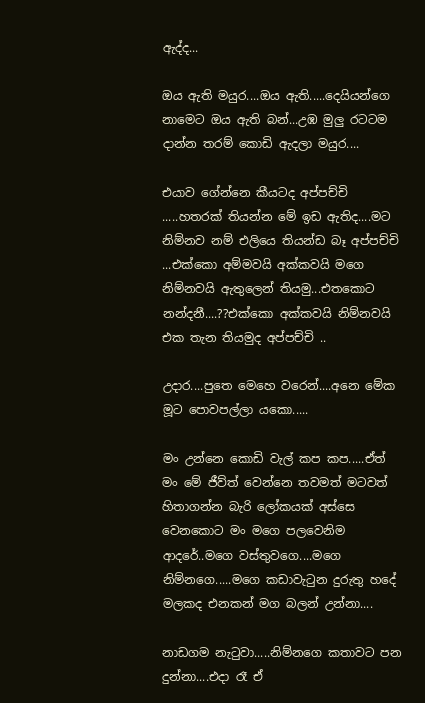ඇද්ද...

ඔය ඇති මයුර....ඔය ඇති.....දෙයියන්ගෙ නාමෙට ඔය ඇති බන්...උඹ මුලු රටටම දාන්න තරම් කොඩි ඇදලා මයුර....

එයාව ගේන්නෙ කීයටද අප්පච්චි .....හතරක් තියන්න මේ ඉඩ ඇතිද....මට නිම්නව නම් එලියෙ තියන්ඩ බෑ අප්පච්චි ...එක්කො අම්මවයි අක්කවයි මගෙ නිම්නවයි ඇතුලෙන් තියමු...එතකොට නන්දනී....??එක්කො අක්කවයි නිම්නවයි එක තැන තියමුද අප්පච්චි ..

උදාර....පුතෙ මෙහෙ වරෙන්....අනෙ මේක මූට පොවපල්ලා යකො.....

මං උන්නෙ කොඩි වැල් කප කප.....ඒත් මං මේ ජීව්ත් වෙන්නෙ තවමත් මටවත් හිතාගන්න බැරි ලෝකයක් අස්සෙ වෙනකොට මං මගෙ පලවෙනිම ආදරේ..මගෙ වස්තුවගෙ....මගෙ නිම්නගෙ.....මගෙ කඩාවැටුන දුරුතු හදේ මලකද එනකන් මග බලන් උන්නා....

නාඩගම නැටුවා.....නිම්නගෙ කතාවට පන දුන්නා....එදා රෑ ඒ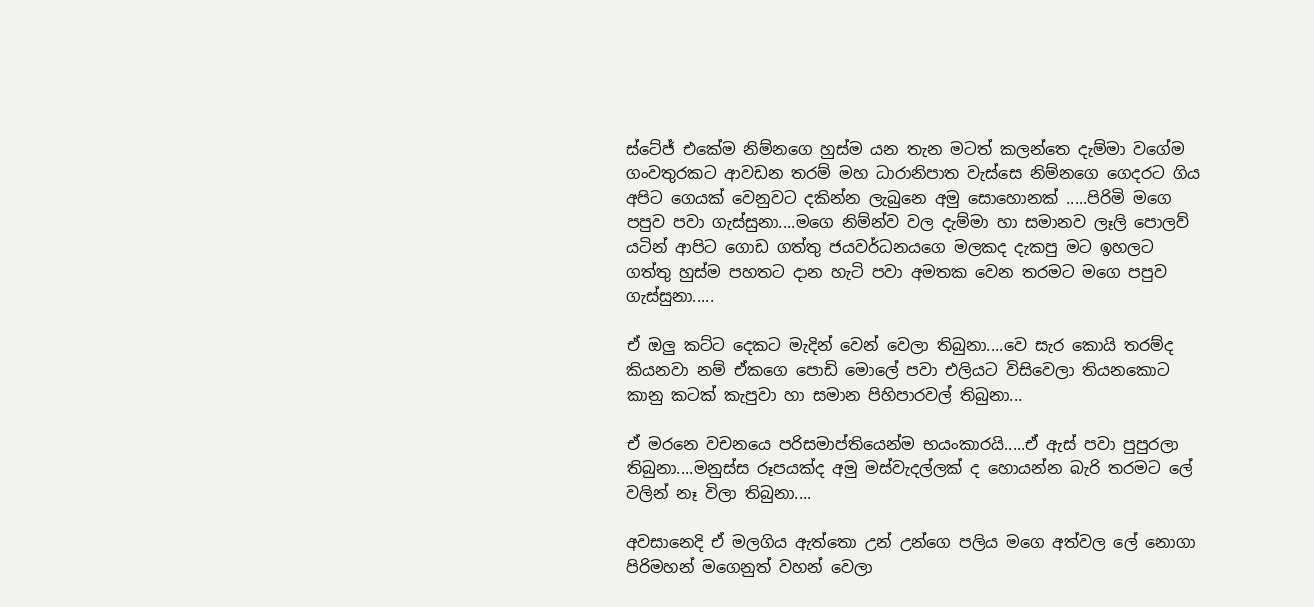ස්ටේජ් එකේම නිම්නගෙ හුස්ම යන තැන මටත් කලන්තෙ දැම්මා වගේම ගංවතුරකට ආවඩන තරම් මහ ධාරානිපාත වැස්සෙ නිම්නගෙ ගෙදරට ගිය අපිට ගෙයක් වෙනුවට දකින්න ලැබුනෙ අමු සොහොනක් .....පිරිමි මගෙ පපුව පවා ගැස්සුනා....මගෙ නිම්න්ව වල දැම්මා හා සමානව ලෑලි පොලව් යටින් ආපිට ගොඩ ගත්තු ජයවර්ධනයගෙ මලකද දැකපු මට ඉහලට ගත්තු හුස්ම පහතට දාන හැටි පවා අමතක වෙන තරමට මගෙ පපුව ගැස්සුනා.....

ඒ ඔලු කට්ට දෙකට මැදින් වෙන් වෙලා තිබුනා....වෙ සැර කොයි තරම්ද කියනවා නම් ඒකගෙ පොඩි මොලේ පවා එලියට විසිවෙලා තියනකොට කානු කටක් කැපුවා හා සමාන පිහිපාරවල් තිබුනා...

ඒ මරනෙ වචනයෙ පරිසමාප්තියෙන්ම භයංකාරයි.....ඒ ඇස් පවා පුපුරලා තිබුනා....මනුස්ස රූපයක්ද අමු මස්වැදල්ලක් ද හොයන්න බැරි තරමට ලේ වලින් නෑ විලා තිබුනා....

අවසානෙදි ඒ මලගිය ඇත්තො උන් උන්ගෙ පලිය මගෙ අත්වල ලේ නොගා පිරිමහන් මගෙනුත් වහන් වෙලා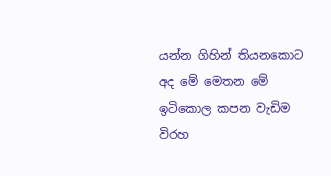යන්න ගිහින් තියනකොට අද මේ මෙතන මේ ඉටිකොල කපන වැඩිම විරහ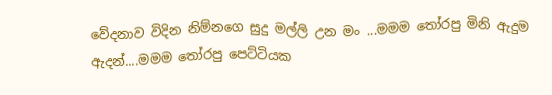වේදනාව විදින නිම්නගෙ සුදු මල්ලි උන මං ...මමම තෝරපු මිනි ඇදුම ඇදන්....මමම තෝරපු පෙට්ටියක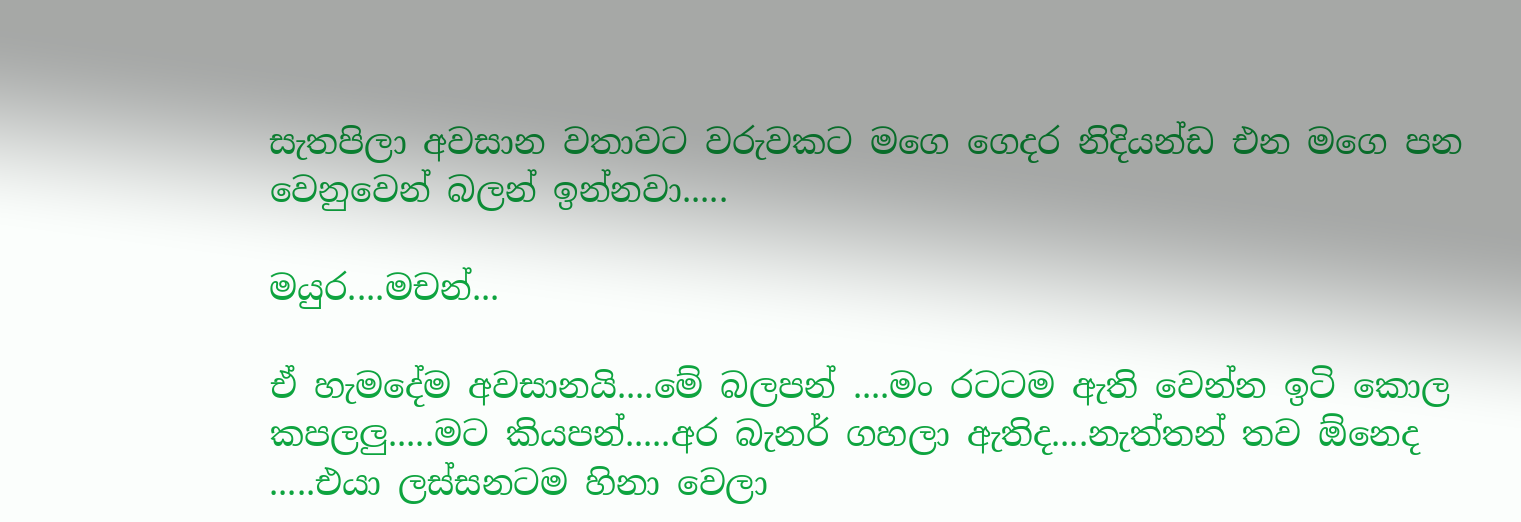සැතපිලා අවසාන වතාවට වරුවකට මගෙ ගෙදර නිදියන්ඩ එන මගෙ පන වෙනුවෙන් බලන් ඉන්නවා.....

මයුර....මචන්...

ඒ හැමදේම අවසානයි....මේ බලපන් ....මං රටටම ඇති වෙන්න ඉටි කොල කපලලු.....මට කියපන්.....අර බැනර් ගහලා ඇතිද....නැත්තන් තව ඕනෙද .....එයා ලස්සනටම හිනා වෙලා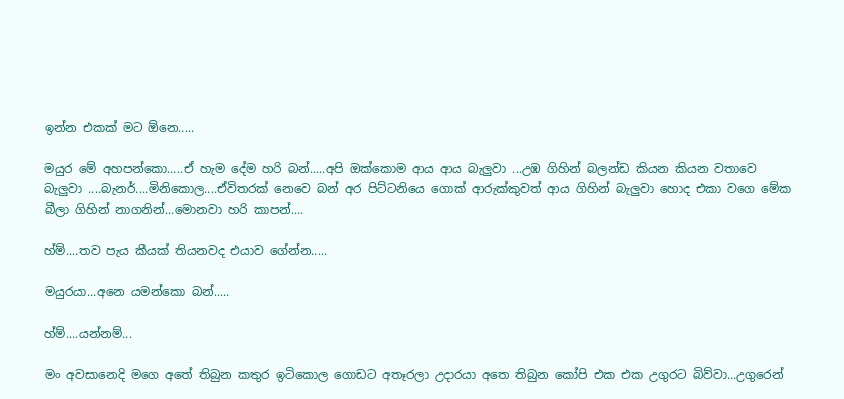ඉන්න එකක් මට ඕනෙ.....

මයුර මේ අහපන්කො.....ඒ හැම දේම හරි බන්.....අපි ඔක්කොම ආය ආය බැලුවා ...උඹ ගිහින් බලන්ඩ කියන කියන වතාවෙ බැලුවා ....බැනර්....මිනිකොල....ඒවිතරක් නෙවෙ බන් අර පිට්ටනියෙ ගොක් ආරුක්කුවත් ආය ගිහින් බැලුවා හොද එකා වගෙ මේක බීලා ගිහින් නාගනින්...මොනවා හරි කාපන්....

හ්ම්....තව පැය කීයක් තියනවද එයාව ගේන්න.....

මයුරයා...අනෙ යමන්කො බන්.....

හ්ම්....යන්නම්...

මං අවසානෙදි මගෙ අතේ තිබුන කතුර ඉටිකොල ගොඩට අතෑරලා උදාරයා අතෙ තිබුන කෝපි එක එක උගුරට බිව්වා...උගුරෙන්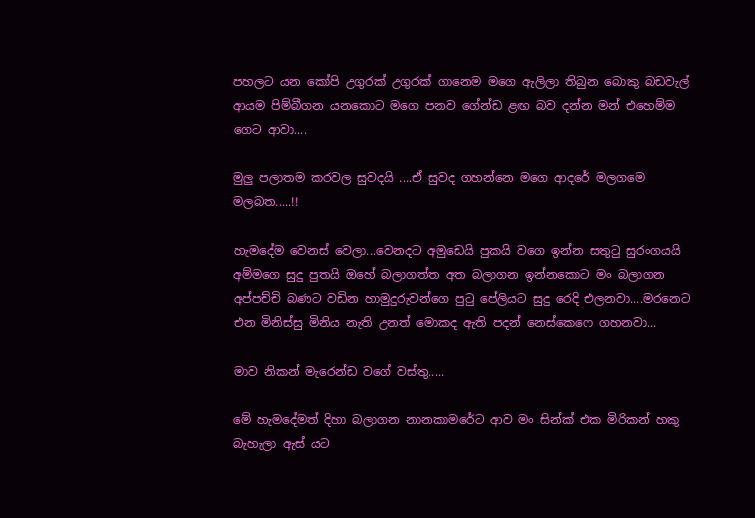පහලට යන කෝපි උගුරක් උගුරක් ගානෙම මගෙ ඇලිලා තිබුන බොකු බඩවැල් ආයම පිම්බීගන යනකොට මගෙ පනව ගේන්ඩ ළඟ බව දන්න මන් එහෙම්ම ගෙට ආවා....

මුලු පලාතම කරවල සුවදයි ....ඒ සුවද ගහන්නෙ මගෙ ආදරේ මලගමෙ මලබත.....!!

හැමදේම වෙනස් වෙලා...වෙනදට අමුඩෙයි පුකයි වගෙ ඉන්න සතුටු සුරංගයයි අම්මගෙ සුදු පුතයි ඔහේ බලාගත්ත අත බලාගන ඉන්නකොට මං බලාගන අප්පච්චි බණට වඩින හාමුදුරුවන්ගෙ පුටු පේලියට සුදු රෙදි එලනවා....මරනෙට එන මිනිස්සු මිනිය නැති උනත් මොකද ඇති පදන් නෙස්කෙෆෙ ගහනවා...

මාව නිකන් මැරෙන්ඩ වගේ වස්තු.....

මේ හැමදේමත් දිහා බලාගන නානකාමරේට ආව මං සින්ක් එක මිරිකන් හකු බැහැලා ඇස් යට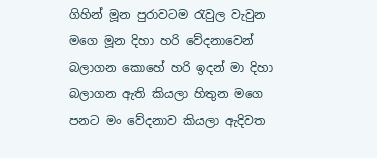ගිහින් මූන පුරාවටම රැවුල වැවුන මගෙ මූන දිහා හරි වේදනාවෙන් බලාගන කොහේ හරි ඉදන් මා දිහා බලාගන ඇති කියලා හිතුන මගෙ පනට මං වේදනාව කියලා ඇදිවත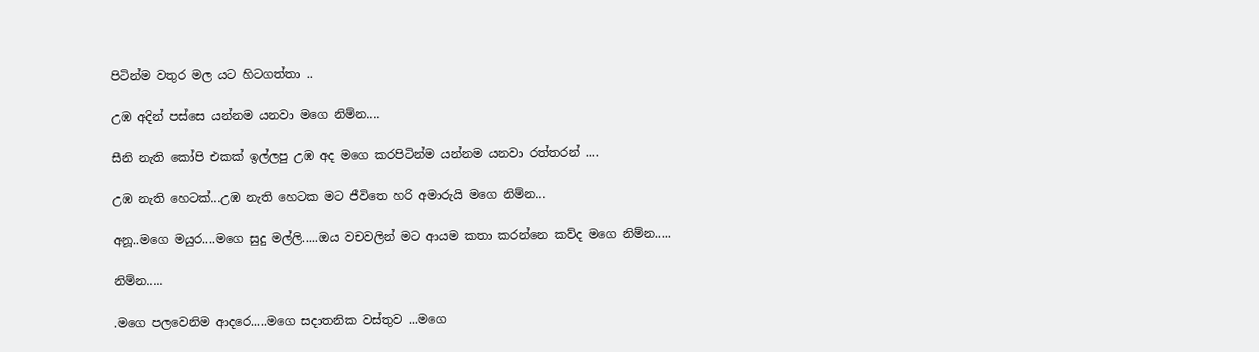පිටින්ම වතුර මල යට හිටගත්තා ..

උඹ අදින් පස්සෙ යන්නම යනවා මගෙ නිම්න....

සීනි නැති කෝපි එකක් ඉල්ලපු උඹ අද මගෙ කරපිටින්ම යන්නම යනවා රත්තරන් ....

උඹ නැති හෙටක්...උඹ නැති හෙටක මට ජීවිතෙ හරි අමාරුයි මගෙ නිම්න...

අනූ..මගෙ මයුර....මගෙ සුදු මල්ලි.....ඔය වචවලින් මට ආයම කතා කරන්නෙ කව්ද මගෙ නිම්න.....

නිම්න.....

.මගෙ පලවෙනිම ආදරෙ.....මගෙ සදාතනික වස්තුව ...මගෙ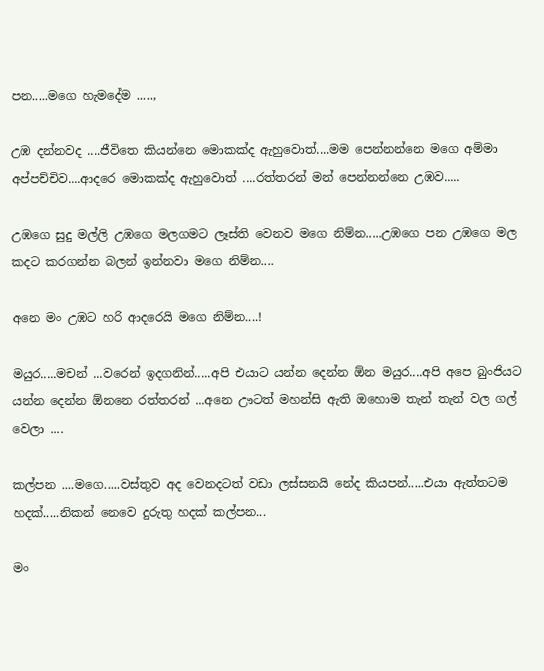පන.....මගෙ හැමදේම .....,

උඹ දන්නවද ....ජීවිතෙ කියන්නෙ මොකක්ද ඇහුවොත්....මම පෙන්නන්නෙ මගෙ අම්මා අප්පච්චිව....ආදරෙ මොකක්ද ඇහුවොත් ....රත්තරන් මන් පෙන්නන්නෙ උඹව.....

උඹගෙ සුදු මල්ලි උඹගෙ මලගමට ලෑස්ති වෙනව මගෙ නිම්න.....උඹගෙ පන උඹගෙ මල කදට කරගන්න බලන් ඉන්නවා මගෙ නිම්න....

අනෙ මං උඹට හරි ආදරෙයි මගෙ නිම්න....!

මයුර.....මචන් ...වරෙන් ඉදගනින්.....අපි එයාට යන්න දෙන්න ඕන මයුර....අපි අපෙ බුංජියට යන්න දෙන්න ඕනනෙ රත්තරන් ...අනෙ ඌටත් මහන්සි ඇති ඔහොම තැන් තැන් වල ගල් වෙලා ....

කල්පන ....මගෙ.....වස්තුව අද වෙනදටත් වඩා ලස්සනයි නේද කියපන්.....එයා ඇත්තටම හදක්.....නිකන් නෙවෙ දුරුතු හදක් කල්පන...

මං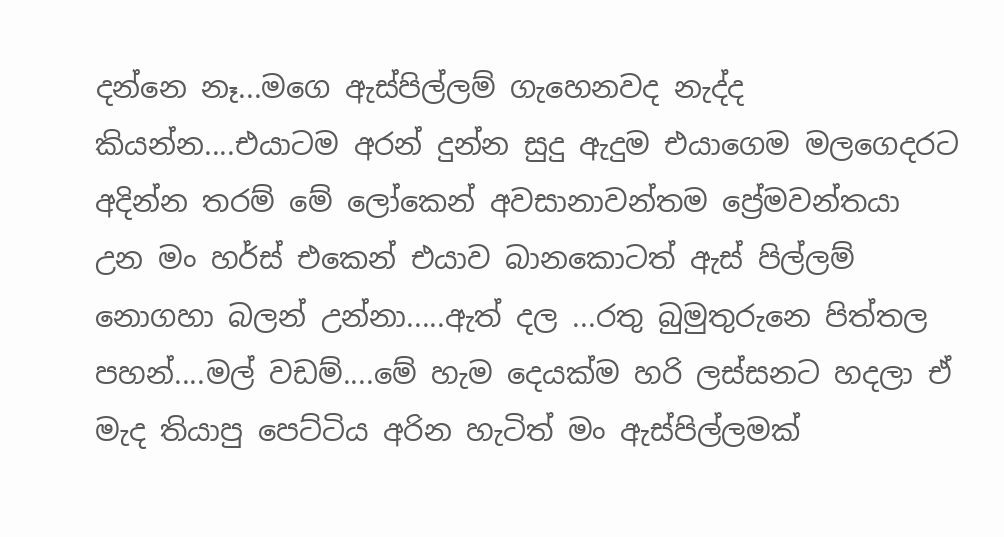දන්නෙ නෑ...මගෙ ඇස්පිල්ලම් ගැහෙනවද නැද්ද කියන්න....එයාටම අරන් දුන්න සුදු ඇදුම එයාගෙම මලගෙදරට අදින්න තරම් මේ ලෝකෙන් අවසානාවන්තම ප්‍රේමවන්තයා උන මං හර්ස් එකෙන් එයාව බානකොටත් ඇස් පිල්ලම් නොගහා බලන් උන්නා.....ඇත් දල ...රතු බුමුතුරුනෙ පිත්තල පහන්....මල් වඩම්....මේ හැම දෙයක්ම හරි ලස්සනට හදලා ඒ මැද තියාපු පෙට්ටිය අරින හැටිත් මං ඇස්පිල්ලමක්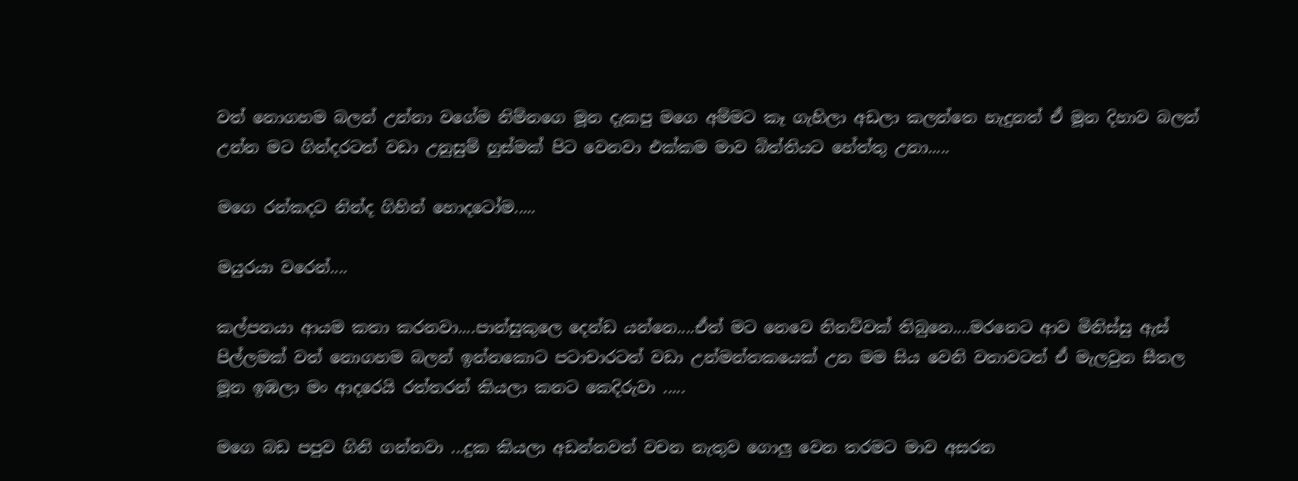වත් නොගහම බලන් උන්නා වගේම නිම්නගෙ මූන දැකපු මගෙ අම්මට කෑ ගැහිලා අඩලා කලන්තෙ හැදුනත් ඒ මූන දිහාව බලන් උන්න මට ගින්දරටත් වඩා උනුසුම් හුස්මක් පිට වෙනවා එක්කම මාව බිත්තියට හේත්තු උනා.....

මගෙ රන්කදට නින්ද ගිහින් හොදටෝම.....

මයුරයා වරෙන්....

කල්පනයා ආයම කතා කරනවා....පාන්සුකුලෙ දෙන්ඩ යන්නෙ....ඒත් මට නෙවෙ නිනව්වක් තිබුනෙ....මරනෙට ආව මිනිස්සු ඇස් පිල්ලමක් වත් නොගහම බලන් ඉන්නකොට පටාචාරටත් වඩා උන්මන්තකයෙක් උන මම සිය වෙනි වතාවටත් ඒ මැලවුන සීතල මූන ඉඹලා මං ආදරෙයි රත්තරන් කියලා කනට කෙදිරුවා .....

මගෙ බඩ පපුව ගිනි ගන්නවා ...දුක කියලා අඩන්නවත් වචන නැතුව ගොලු වෙන තරමට මාව අසරන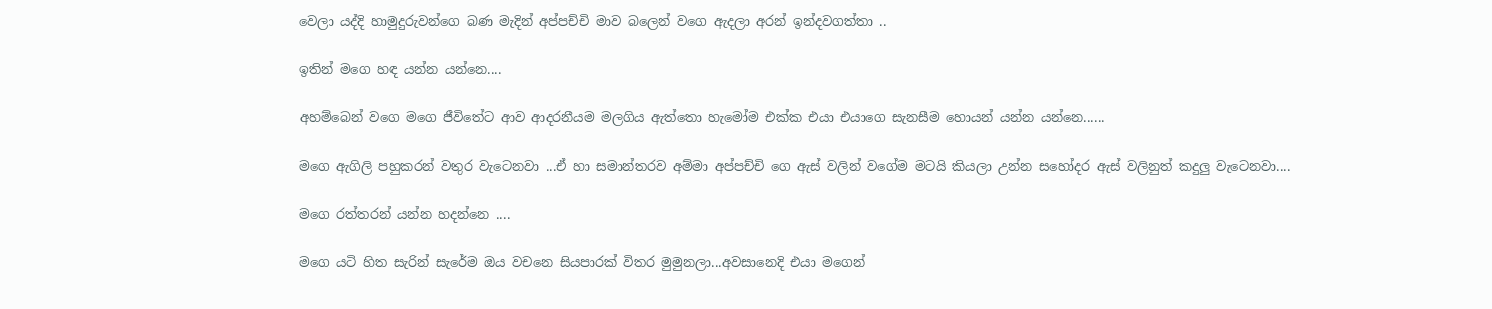වෙලා යද්දි හාමුදුරුවන්ගෙ බණ මැදින් අප්පච්චි මාව බලෙන් වගෙ ඇදලා අරන් ඉන්දවගත්තා ..

ඉතින් මගෙ හඳ යන්න යන්නෙ....

අහම්බෙන් වගෙ මගෙ ජීවිතේට ආව ආදරනීයම මලගිය ඇත්තො හැමෝම එක්ක එයා එයාගෙ සැනසීම හොයන් යන්න යන්නෙ......

මගෙ ඇගිලි පහුකරන් වතුර වැටෙනවා ...ඒ හා සමාන්තරව අම්මා අප්පච්චි ගෙ ඇස් වලින් වගේම මටයි කියලා උන්න සහෝදර ඇස් වලිනුත් කදුලු වැටෙනවා....

මගෙ රත්තරන් යන්න හදන්නෙ ....

මගෙ යටි හිත සැරින් සැරේම ඔය වචනෙ සියපාරක් විතර මුමුනලා...අවසානෙදි එයා මගෙන්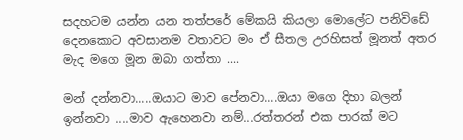සදහටම යන්න යන තත්පරේ මේකයි කියලා මොලේට පනිවිඩේ දෙනකොට අවසානම වතාවට මං ඒ සීතල උරහිසත් මූනත් අතර මැද මගෙ මූන ඔබා ගත්තා ....

මන් දන්නවා.....ඔයාට මාව පේනවා....ඔයා මගෙ දිහා බලන් ඉන්නවා ....මාව ඇහෙනවා නම්...රත්තරන් එක පාරක් මට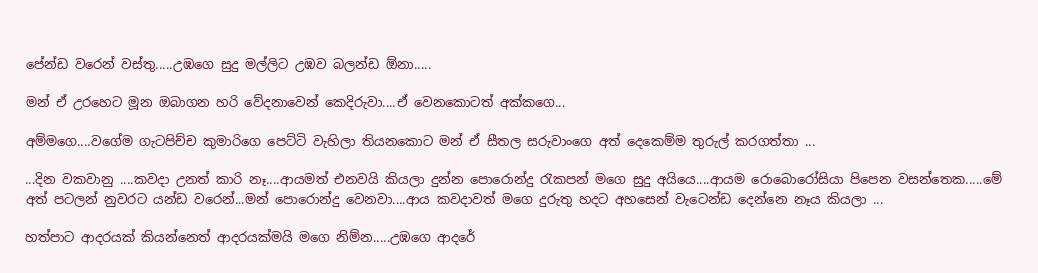පේන්ඩ වරෙන් වස්තු.....උඹගෙ සුදු මල්ලිට උඹව බලන්ඩ ඕනා.....

මන් ඒ උරහෙට මූන ඔබාගන හරි වේදනාවෙන් කෙදිරුවා....ඒ වෙනකොටත් අක්කගෙ...

අම්මගෙ....වගේම ගැටපිච්ච කුමාරිගෙ පෙට්ටි වැහිලා තියනකොට මන් ඒ සීතල සරුවාංගෙ අත් දෙකෙම්ම තුරුල් කරගත්තා ...

...දින වකවානු ....කවදා උනත් කාරි නෑ....ආයමත් එනවයි කියලා දුන්න පොරොන්දු රැකපන් මගෙ සුදු අයියෙ....ආයම රොබොරෝසියා පිපෙන වසන්තෙක.....මේ අත් පටලන් නුවරට යන්ඩ වරෙන්...මන් පොරොන්දු වෙනවා....ආය කවදාවත් මගෙ දුරුතු හදට අහසෙන් වැටෙන්ඩ දෙන්නෙ නෑය කියලා ...

හත්පාට ආදරයක් කියන්නෙත් ආදරයක්මයි මගෙ නිම්න.....උඹගෙ ආදරේ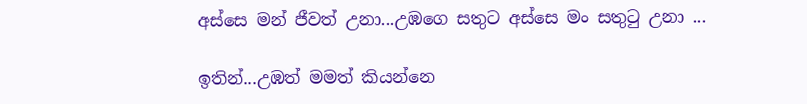අස්සෙ මන් ජීවත් උනා...උඹගෙ සතුට අස්සෙ මං සතුටු උනා ...

ඉතින්...උඹත් මමත් කියන්නෙ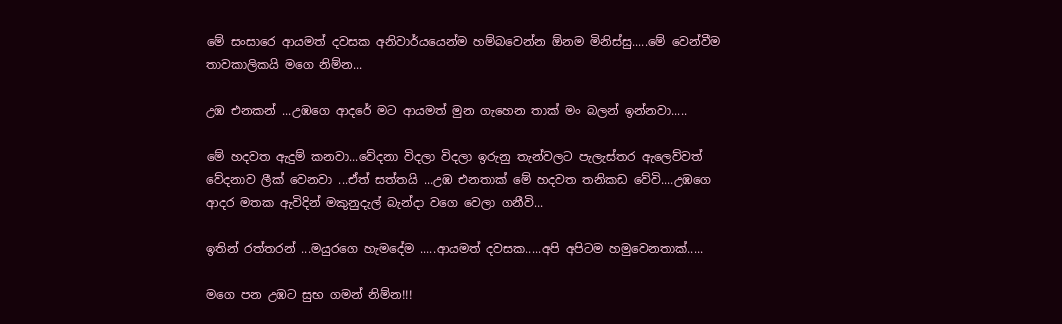මේ සංසාරෙ ආයමත් දවසක අනිවාර්යයෙන්ම හම්බවෙන්න ඕනම මිනිස්සු.....මේ වෙන්වීම තාවකාලිකයි මගෙ නිම්න...

උඹ එනකන් ...උඹගෙ ආදරේ මට ආයමත් මුන ගැහෙන තාක් මං බලන් ඉන්නවා.....

මේ හදවත ඇදුම් කනවා...වේදනා විදලා විදලා ඉරුනු තැන්වලට පැලැස්තර ඇලෙව්වත් වේදනාව ලීක් වෙනවා ...ඒත් සත්තයි ...උඹ එනතාක් මේ හදවත තනිකඩ වේවි....උඹගෙ ආදර මතක ඇවිදින් මකුනුදැල් බැන්දා වගෙ වෙලා ගනීවි...

ඉතින් රත්තරන් ...මයුරගෙ හැමදේම .....ආයමත් දවසක.....අපි අපිටම හමුවෙනතාක්.....

මගෙ පන උඹට සුභ ගමන් නිම්න!!!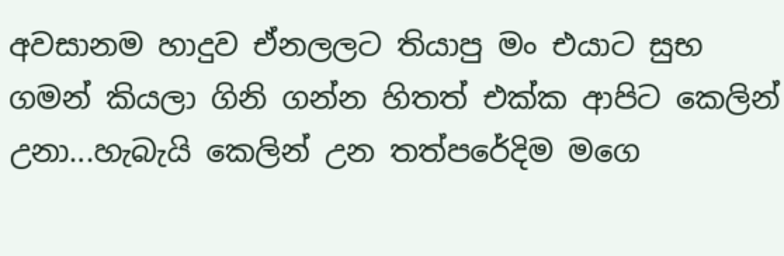අවසානම හාදුව ඒනලලට තියාපු මං එයාට සුභ ගමන් කියලා ගිනි ගන්න හිතත් එක්ක ආපිට කෙලින් උනා...හැබැයි කෙලින් උන තත්පරේදිම මගෙ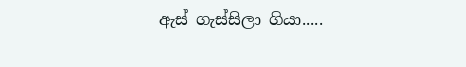ඇස් ගැස්සිලා ගියා.....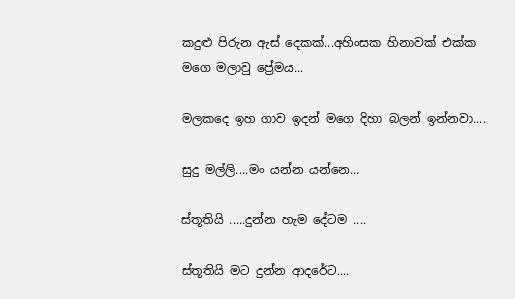කදුළු පිරුන ඇස් දෙකක්...අහිංසක හිනාවක් එක්ක මගෙ මලාවු ප්‍රේමය...

මලකදෙ ඉහ ගාව ඉදන් මගෙ දිහා බලන් ඉන්නවා....

සුදු මල්ලි....මං යන්න යන්නෙ...

ස්තූතියි .....දුන්න හැම දේටම ....

ස්තූතියි මට දුන්න ආදරේට....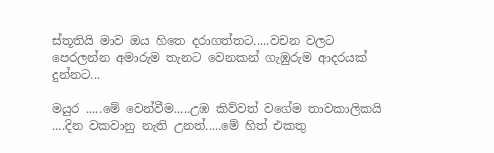ස්තූතියි මාව ඔය හිතෙ දරාගත්තට.....වචන වලට පෙරලන්න අමාරුම තැනට වෙනකන් ගැඹුරුම ආදරයක් දුන්නට...

මයුර .....මේ වෙන්වීම.....උඹ කිව්වත් වගේම තාවකාලිකයි ....දින වකවානු නැති උනත්.....මේ හිත් එකතු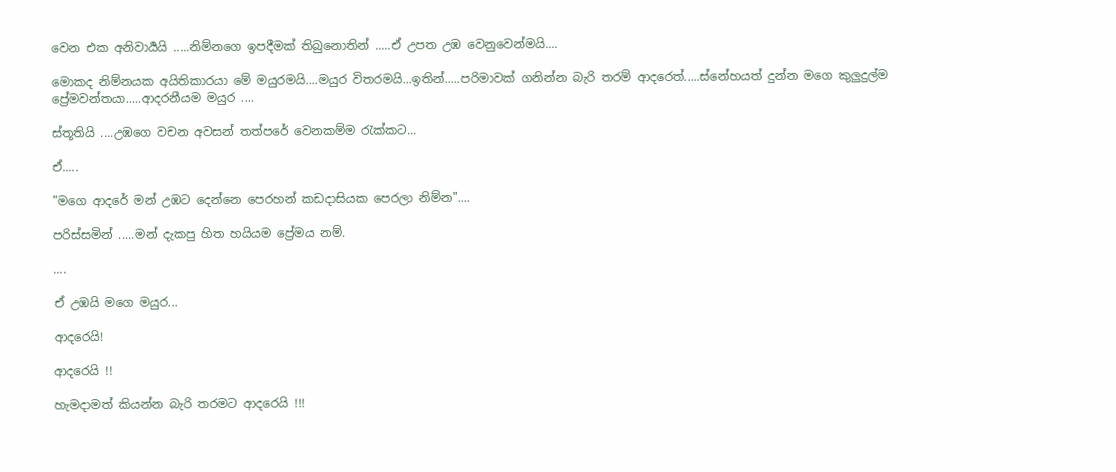වෙන එක අනිවාර්‍යයි .....නිම්නගෙ ඉපදීමක් තිබුනොතින් .....ඒ උපත උඹ වෙනුවෙන්මයි....

මොකද නිම්නයක අයිතිකාරයා මේ මයුරමයි....මයුර විතරමයි...ඉතින්.....පරිමාවක් ගනින්න බැරි තරම් ආදරෙත්.....ස්නේහයත් දුන්න මගෙ කුලුදුල්ම ප්‍රේමවන්තයා.....ආදරනීයම මයුර ....

ස්තූතියි ....උඹගෙ වචන අවසන් තත්පරේ වෙනකම්ම රැක්කට...

ඒ.....

"මගෙ ආදරේ මන් උඹට දෙන්නෙ පෙරහන් කඩදාසියක පෙරලා නිම්න"....

පරිස්සමින් .....මන් දැකපු හිත හයියම ප්‍රේමය නම්.

....

ඒ උඹයි මගෙ මයුර...

ආදරෙයි!

ආදරෙයි !!

හැමදාමත් කියන්න බැරි තරමට ආදරෙයි !!!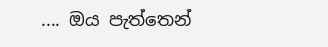.... ඔය පැත්තෙන්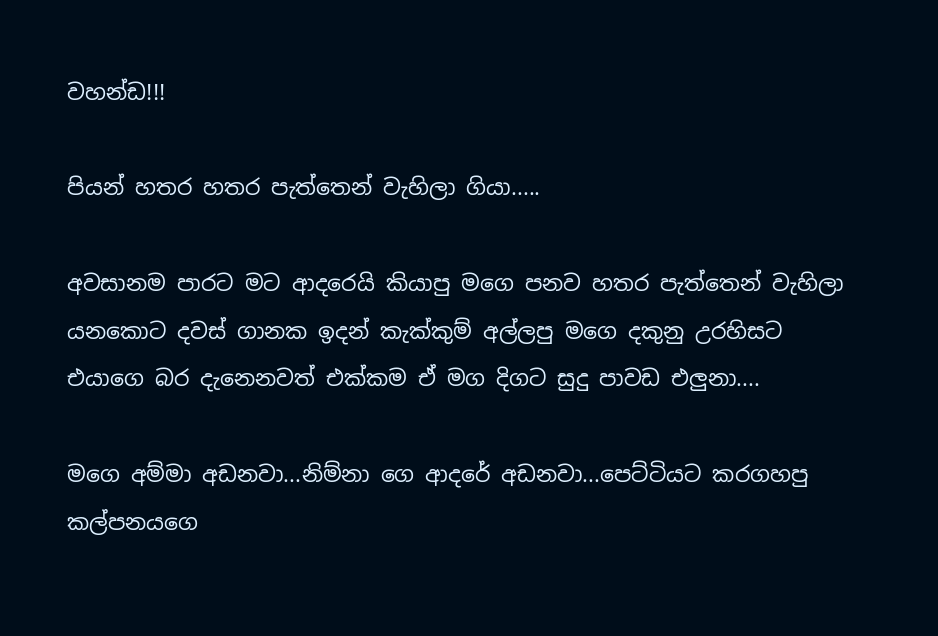වහන්ඩ!!!

පියන් හතර හතර පැත්තෙන් වැහිලා ගියා.....

අවසානම පාරට මට ආදරෙයි කියාපු මගෙ පනව හතර පැත්තෙන් වැහිලා යනකොට දවස් ගානක ඉදන් කැක්කුම් අල්ලපු මගෙ දකුනු උරහිසට එයාගෙ බර දැනෙනවත් එක්කම ඒ මග දිගට සුදු පාවඩ එලුනා....

මගෙ අම්මා අඩනවා...නිම්නා ගෙ ආදරේ අඩනවා...පෙට්ටියට කරගහපු කල්පනයගෙ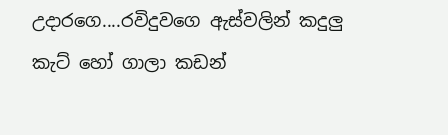උදාරගෙ....රවිදුවගෙ ඇස්වලින් කදුලු කැට් හෝ ගාලා කඩන්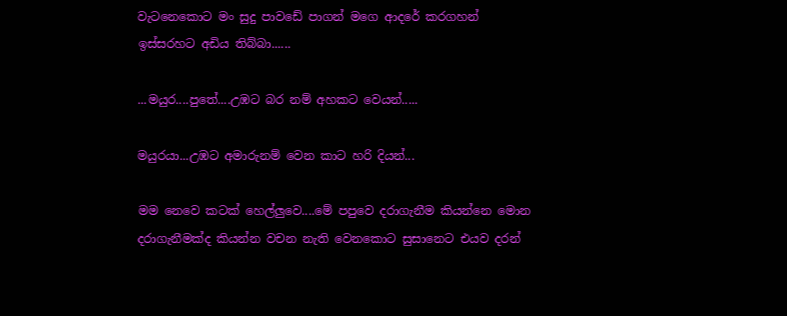වැටනෙකොට මං සුදු පාවඩේ පාගන් මගෙ ආදරේ කරගහන් ඉස්සරහට අඩිය තිබ්බා......

...මයුර....පුතේ....උඹට බර නම් අහකට වෙයන්.....

මයුරයා...උඹට අමාරුනම් වෙන කාට හරි දියන්...

මම නෙවෙ කටක් හෙල්ලුවෙ....මේ පපුවෙ දරාගැනීම කියන්නෙ මොන දරාගැනීමක්ද කියන්න වචන නැති වෙනකොට සුසානෙට එයව දරන්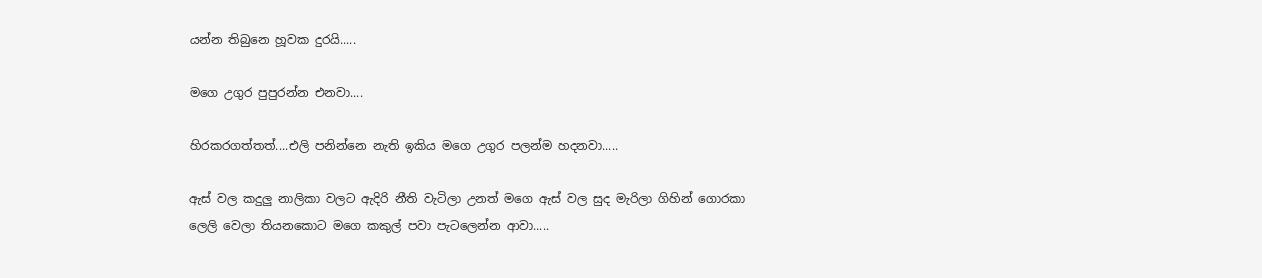යන්න තිබුනෙ හූවක දුරයි.....

මගෙ උගුර පුපුරන්න එනවා....

හිරකරගත්තත්....එලි පනින්නෙ නැති ඉකිය මගෙ උගුර පලන්ම හදනවා.....

ඇස් වල කදුලු නාලිකා වලට ඇදිරි නීති වැටිලා උනත් මගෙ ඇස් වල සුද මැරිලා ගිහින් ගොරකා ලෙලි වෙලා තියනකොට මගෙ කකුල් පවා පැටලෙන්න ආවා.....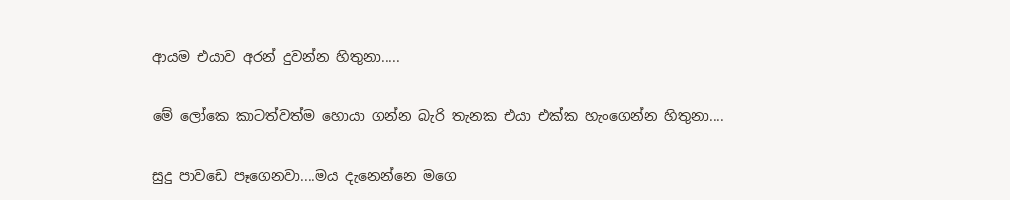ආයම එයාව අරන් දුවන්න හිතුනා.....

මේ ලෝකෙ කාටත්වත්ම හොයා ගන්න බැරි තැනක එයා එක්ක හැංගෙන්න හිතුනා....

සුදු පාවඩෙ පෑගෙනවා....මය දැනෙන්නෙ මගෙ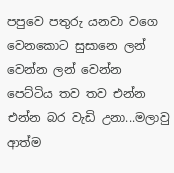පපුවෙ පතුරු යනවා වගෙ වෙනකොට සුසානෙ ලන් වෙන්න ලන් වෙන්න පෙට්ටිය තව තව එන්න එන්න බර වැඩි උනා...මලාවු ආත්ම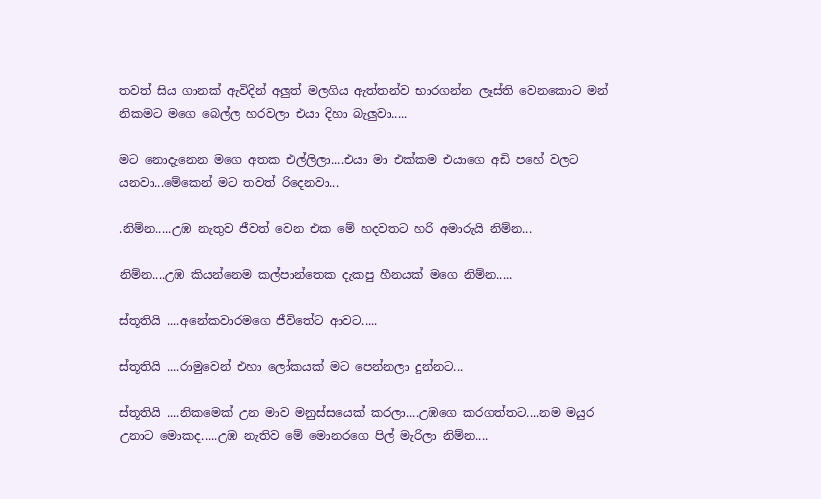තවත් සිය ගානක් ඇවිදින් අලුත් මලගිය ඇත්තන්ව භාරගන්න ලෑස්ති වෙනකොට මන් නිකමට මගෙ බෙල්ල හරවලා එයා දිහා බැලුවා.....

මට නොදැනෙන මගෙ අතක එල්ලිලා....එයා මා එක්කම එයාගෙ අඩි පහේ වලට යනවා...මේකෙන් මට තවත් රිදෙනවා...

.නිම්න.....උඹ නැතුව ජීවත් වෙන එක මේ හදවතට හරි අමාරුයි නිම්න...

නිම්න....උඹ කියන්නෙම කල්පාන්තෙක දැකපු හීනයක් මගෙ නිම්න.....

ස්තූතියි ....අනේකවාරමගෙ ජීවිතේට ආවට.....

ස්තූතියි ....රාමුවෙන් එහා ලෝකයක් මට පෙන්නලා දුන්නට...

ස්තූතියි ....නිකමෙක් උන මාව මනුස්සයෙක් කරලා....උඹගෙ කරගත්තට....නම මයුර උනාට මොකද.....උඹ නැතිව මේ මොනරගෙ පිල් මැරිලා නිම්න....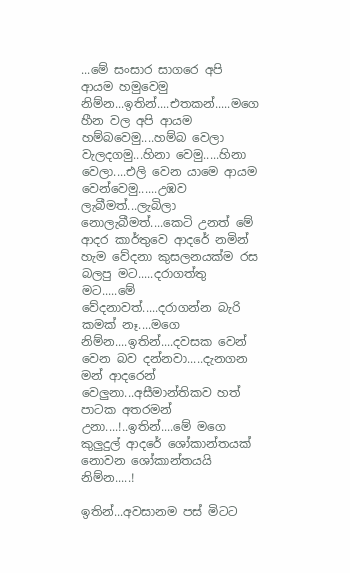...මේ සංසාර සාගරෙ අපි ආයම හමුවෙමු නිම්න...ඉතින්....එතකන්.....මගෙ හීන වල අපි ආයම හම්බවෙමු....හම්බ වෙලා වැලදගමු...හිනා වෙමු.....හිනා වෙලා....එලි වෙන යාමෙ ආයම වෙන්වෙමු......උඹව ලැබීමත්...ලැබිලා නොලැබීමත්....කෙටි උනත් මේ ආදර කාර්තුවෙ ආදරේ නමින් හැම වේදනා කුසලනයක්ම රස බලපු මට.....දරාගත්තු මට.....මේ වේදනාවත්.....දරාගන්න බැරි කමක් නෑ....මගෙ නිම්න....ඉතින්....දවසක වෙන් වෙන බව දන්නවා.....දැනගන මන් ආදරෙන් වෙලුනා...අසීමාන්තිකව හත් පාටක අතරමන් උනා....!..ඉතින්....මේ මගෙ කුලුදුල් ආදරේ ශෝකාන්තයක් නොවන ශෝකාන්තයයි නිම්න.....!

ඉතින්...අවසානම පස් මිටට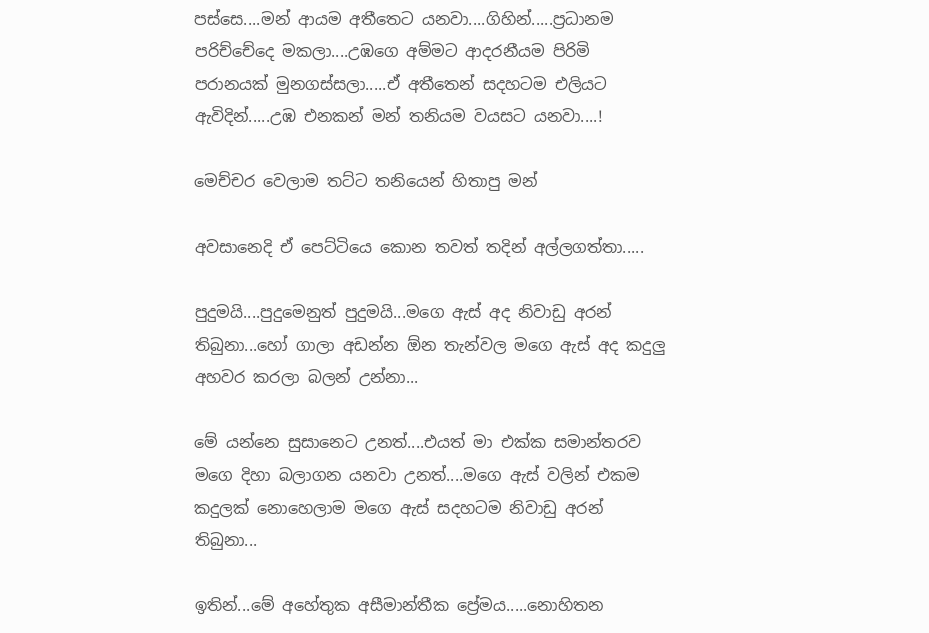පස්සෙ....මන් ආයම අතීතෙට යනවා....ගිහින්.....ප්‍රධානම පරිච්චේදෙ මකලා....උඹගෙ අම්මට ආදරනීයම පිරිමි පරානයක් මුනගස්සලා.....ඒ අතීතෙන් සදහටම එලියට ඇවිදින්.....උඹ එනකන් මන් තනියම වයසට යනවා....!

මෙච්චර වෙලාම තට්ට තනියෙන් හිතාපු මන්

අවසානෙදි ඒ පෙට්ටියෙ කොන තවත් තදින් අල්ලගත්තා.....

පුදුමයි....පුදුමෙනුත් පුදුමයි...මගෙ ඇස් අද නිවාඩු අරන් තිබුනා...හෝ ගාලා අඩන්න ඕන තැන්වල මගෙ ඇස් අද කදුලු අහවර කරලා බලන් උන්නා...

මේ යන්නෙ සුසානෙට උනත්....එයත් මා එක්ක සමාන්තරව මගෙ දිහා බලාගන යනවා උනත්....මගෙ ඇස් වලින් එකම කදුලක් නොහෙලාම මගෙ ඇස් සදහටම නිවාඩු අරන් තිබුනා...

ඉතින්...මේ අහේතුක අසීමාන්තීක ප්‍රේමය.....නොහිතන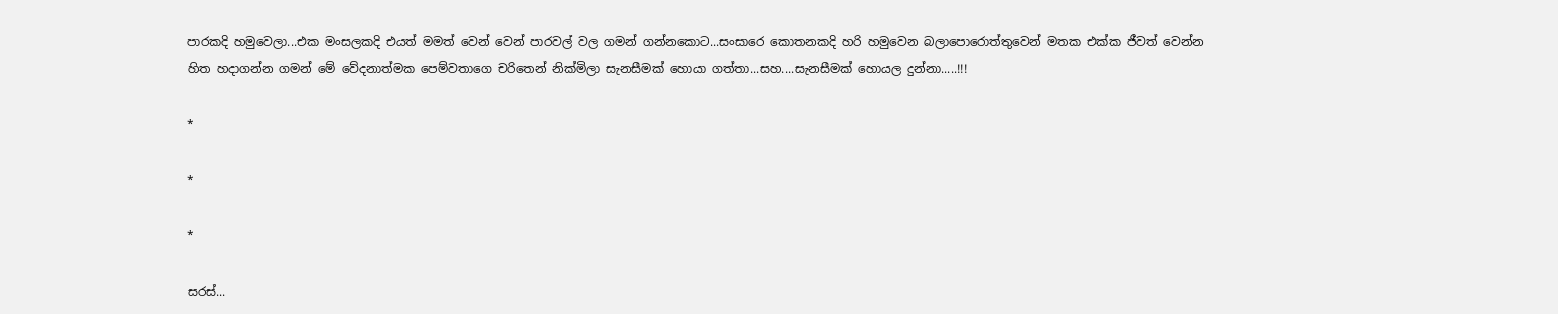පාරකදි හමුවෙලා...එක මංසලකදි එයත් මමත් වෙන් වෙන් පාරවල් වල ගමන් ගන්නකොට...සංසාරෙ කොතනකදි හරි හමුවෙන බලාපොරොත්තුවෙන් මතක එක්ක ජීවත් වෙන්න හිත හදාගන්න ගමන් මේ වේදනාත්මක පෙම්වතාගෙ චරිතෙන් නික්මිලා සැනසීමක් හොයා ගත්තා...සහ....සැනසීමක් හොයල දුන්නා.....!!!

*

*

*

සරස්...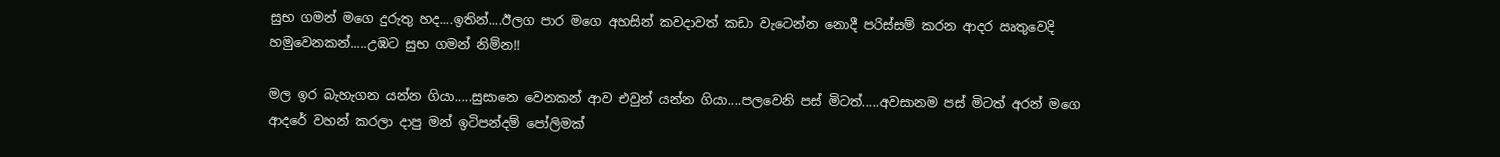සුභ ගමන් මගෙ දුරුතු හද....ඉතින්....ඊලග පාර මගෙ අහසින් කවදාවත් කඩා වැටෙන්න නොදී පරිස්සම් කරන ආදර ඍතුවෙදි හමුවෙනකන්.....උඹට සුභ ගමන් නිම්න!!

මල ඉර බැහැගන යන්න ගියා.....සුසානෙ වෙනකන් ආව එවුන් යන්න ගියා....පලවෙනි පස් මිටත්.....අවසානම පස් මිටත් අරන් මගෙ ආදරේ වහන් කරලා දාපු මන් ඉටිපන්දම් පෝලිමක්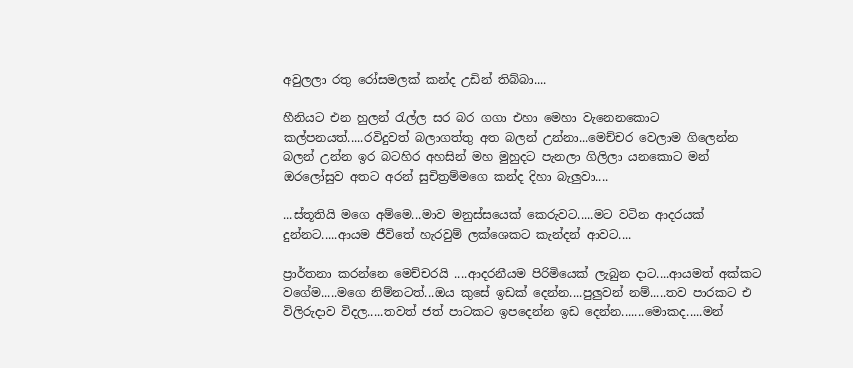අවුලලා රතු රෝසමලක් කන්ද උඩින් තිබ්බා....

හීනියට එන හුලන් රැල්ල සර බර ගගා එහා මෙහා වැනෙනකොට කල්පනයත්.....රවිදුවත් බලාගත්තු අත බලන් උන්නා...මෙච්චර වෙලාම ගිලෙන්න බලන් උන්න ඉර බටහිර අහසින් මහ මුහුදට පැනලා ගිලිලා යනකොට මන් ඔරලෝසුව අතට අරන් සුචිත්‍රම්මගෙ කන්ද දිහා බැලුවා....

...ස්තූතියි මගෙ අම්මෙ...මාව මනුස්සයෙක් කෙරුවට.....මට වටින ආදරයක් දුන්නට.....ආයම ජීවිතේ හැරවුම් ලක්ශෙකට කැන්දන් ආවට....

ප්‍රාර්තනා කරන්නෙ මෙච්චරයි ....ආදරනීයම පිරිමියෙක් ලැබුන දාට....ආයමත් අක්කට වගේම.....මගෙ නිම්නටත්...ඔය කුසේ ඉඩක් දෙන්න....පුලුවන් නම්.....තව පාරකට එ විලිරුදාව විදල.....තවත් ජත් පාටකට ඉපදෙන්න ඉඩ දෙන්න.......මොකද.....මන්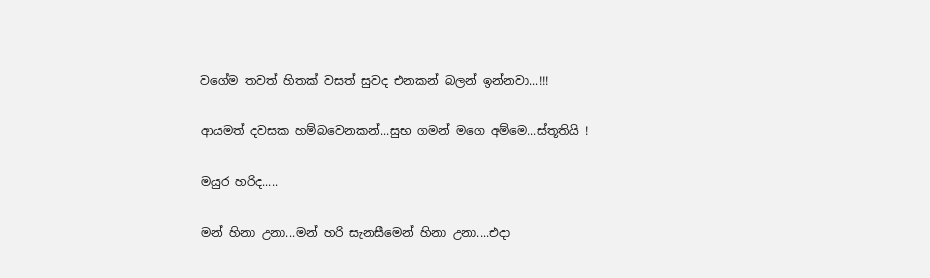වගේම තවත් හිතක් වසත් සුවද එනකන් බලන් ඉන්නවා...!!!

ආයමත් දවසක හම්බවෙනකන්...සුභ ගමන් මගෙ අම්මෙ...ස්තූතියි !

මයුර හරිද.....

මන් හිනා උනා...මන් හරි සැනසීමෙන් හිනා උනා....එදා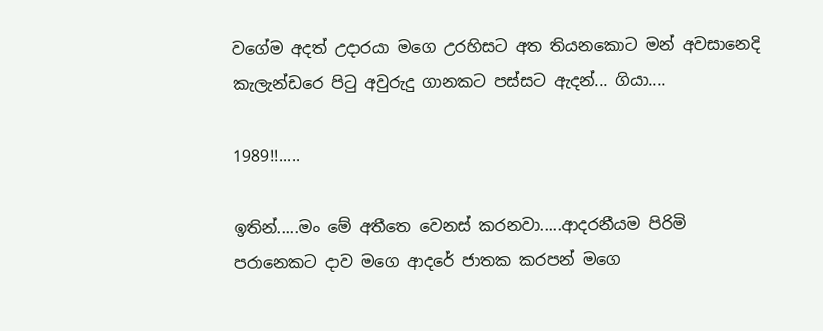වගේම අදත් උදාරයා මගෙ උරහිසට අත තියනකොට මන් අවසානෙදි කැලැන්ඩරෙ පිටු අවුරුදු ගානකට පස්සට ඇදන්... ගියා....

1989!!.....

ඉතින්.....මං මේ අතීතෙ වෙනස් කරනවා.....ආදරනීයම පිරිමි පරානෙකට දාව මගෙ ආදරේ ජාතක කරපන් මගෙ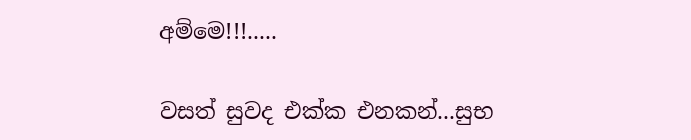අම්මෙ!!!.....

වසත් සුවද එක්ක එනකන්...සුභ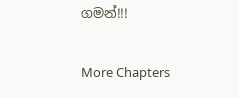ගමන්!!!

More Chapters